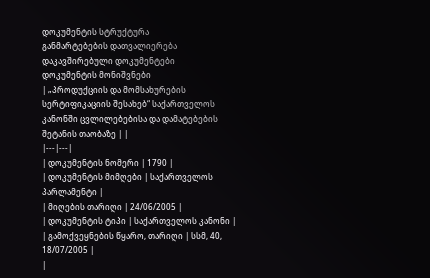დოკუმენტის სტრუქტურა
განმარტებების დათვალიერება
დაკავშირებული დოკუმენტები
დოკუმენტის მონიშვნები
| „პროდუქციის და მომსახურების სერტიფიკაციის შესახებ“ საქართველოს კანონში ცვლილებებისა და დამატებების შეტანის თაობაზე | |
|---|---|
| დოკუმენტის ნომერი | 1790 |
| დოკუმენტის მიმღები | საქართველოს პარლამენტი |
| მიღების თარიღი | 24/06/2005 |
| დოკუმენტის ტიპი | საქართველოს კანონი |
| გამოქვეყნების წყარო, თარიღი | სსმ, 40, 18/07/2005 |
|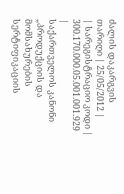ძალის დაკარგვის თარიღი | 25/05/2012 |
| სარეგისტრაციო კოდი | 300.170.000.05.001.001.929 |
საქართველოს კანონი
„პროდუქციის და მომსახურების სერტიფიკაციის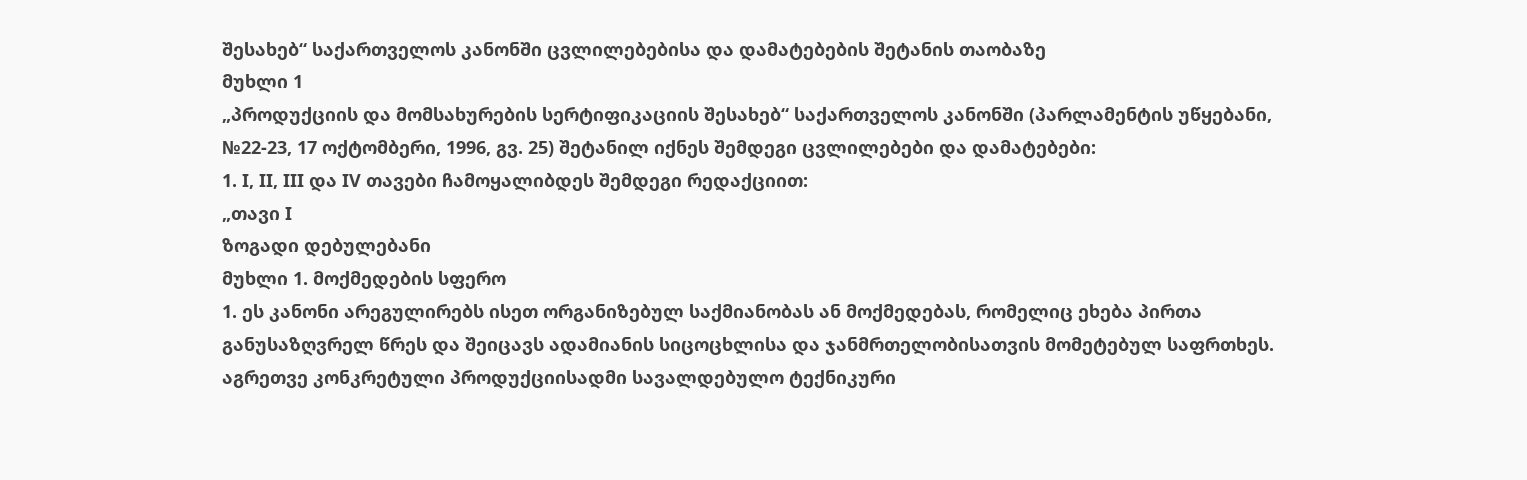შესახებ“ საქართველოს კანონში ცვლილებებისა და დამატებების შეტანის თაობაზე
მუხლი 1
„პროდუქციის და მომსახურების სერტიფიკაციის შესახებ“ საქართველოს კანონში (პარლამენტის უწყებანი, №22-23, 17 ოქტომბერი, 1996, გვ. 25) შეტანილ იქნეს შემდეგი ცვლილებები და დამატებები:
1. I, II, III და IV თავები ჩამოყალიბდეს შემდეგი რედაქციით:
„თავი I
ზოგადი დებულებანი
მუხლი 1. მოქმედების სფერო
1. ეს კანონი არეგულირებს ისეთ ორგანიზებულ საქმიანობას ან მოქმედებას, რომელიც ეხება პირთა განუსაზღვრელ წრეს და შეიცავს ადამიანის სიცოცხლისა და ჯანმრთელობისათვის მომეტებულ საფრთხეს. აგრეთვე კონკრეტული პროდუქციისადმი სავალდებულო ტექნიკური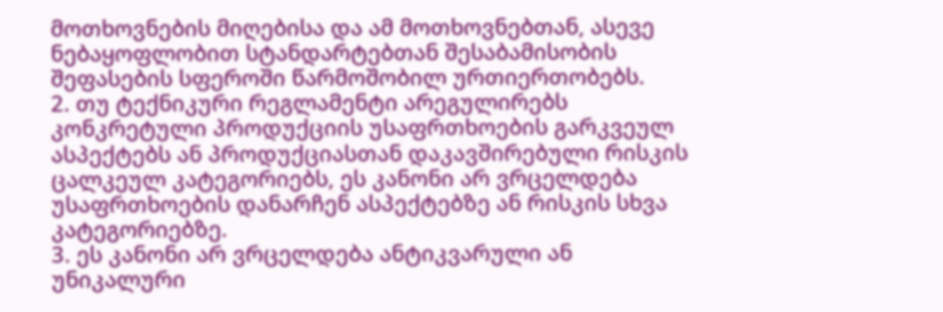მოთხოვნების მიღებისა და ამ მოთხოვნებთან, ასევე ნებაყოფლობით სტანდარტებთან შესაბამისობის შეფასების სფეროში წარმოშობილ ურთიერთობებს.
2. თუ ტექნიკური რეგლამენტი არეგულირებს კონკრეტული პროდუქციის უსაფრთხოების გარკვეულ ასპექტებს ან პროდუქციასთან დაკავშირებული რისკის ცალკეულ კატეგორიებს, ეს კანონი არ ვრცელდება უსაფრთხოების დანარჩენ ასპექტებზე ან რისკის სხვა კატეგორიებზე.
3. ეს კანონი არ ვრცელდება ანტიკვარული ან უნიკალური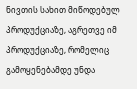ნივთის სახით მიწოდებულ პროდუქციაზე, აგრეთვე იმ პროდუქციაზე, რომელიც გამოყენებამდე უნდა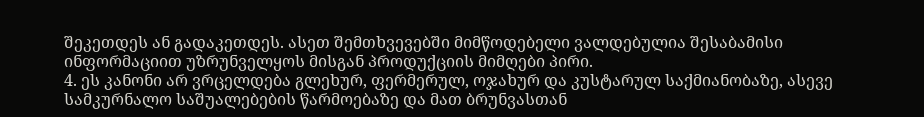შეკეთდეს ან გადაკეთდეს. ასეთ შემთხვევებში მიმწოდებელი ვალდებულია შესაბამისი ინფორმაციით უზრუნველყოს მისგან პროდუქციის მიმღები პირი.
4. ეს კანონი არ ვრცელდება გლეხურ, ფერმერულ, ოჯახურ და კუსტარულ საქმიანობაზე, ასევე სამკურნალო საშუალებების წარმოებაზე და მათ ბრუნვასთან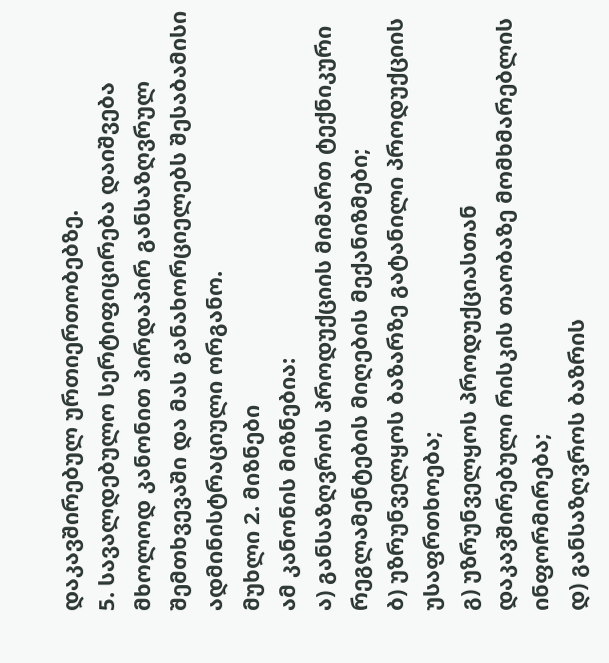დაკავშირებულ ურთიერთობებზე.
5. სავალდებულო სერტიფიცირება დაიშვება მხოლოდ კანონით პირდაპირ განსაზღვრულ შემთხვევაში და მას განახორციელებს შესაბამისი ადმინისტრაციული ორგანო.
მუხლი 2. მიზნები
ამ კანონის მიზნებია:
ა) განსაზღვროს პროდუქციის მიმართ ტექნიკური რეგლამენტების მიღების მექანიზმები;
ბ) უზრუნველყოს ბაზარზე გატანილი პროდუქციის უსაფრთხოება;
გ) უზრუნველყოს პროდუქციასთან დაკავშირებული რისკის თაობაზე მომხმარებლის ინფორმირება;
დ) განსაზღვროს ბაზრის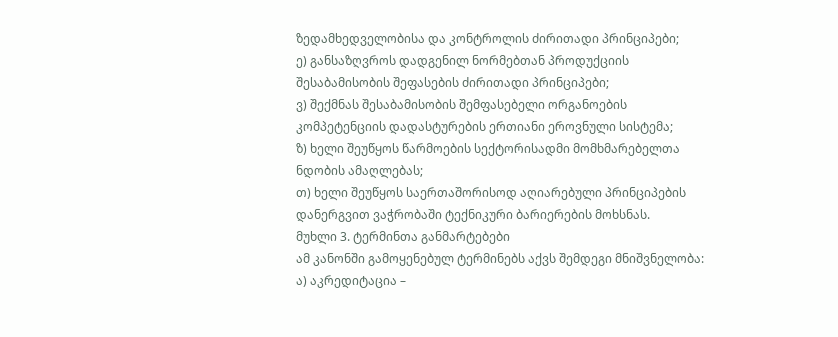ზედამხედველობისა და კონტროლის ძირითადი პრინციპები;
ე) განსაზღვროს დადგენილ ნორმებთან პროდუქციის შესაბამისობის შეფასების ძირითადი პრინციპები;
ვ) შექმნას შესაბამისობის შემფასებელი ორგანოების კომპეტენციის დადასტურების ერთიანი ეროვნული სისტემა;
ზ) ხელი შეუწყოს წარმოების სექტორისადმი მომხმარებელთა ნდობის ამაღლებას;
თ) ხელი შეუწყოს საერთაშორისოდ აღიარებული პრინციპების დანერგვით ვაჭრობაში ტექნიკური ბარიერების მოხსნას.
მუხლი 3. ტერმინთა განმარტებები
ამ კანონში გამოყენებულ ტერმინებს აქვს შემდეგი მნიშვნელობა:
ა) აკრედიტაცია –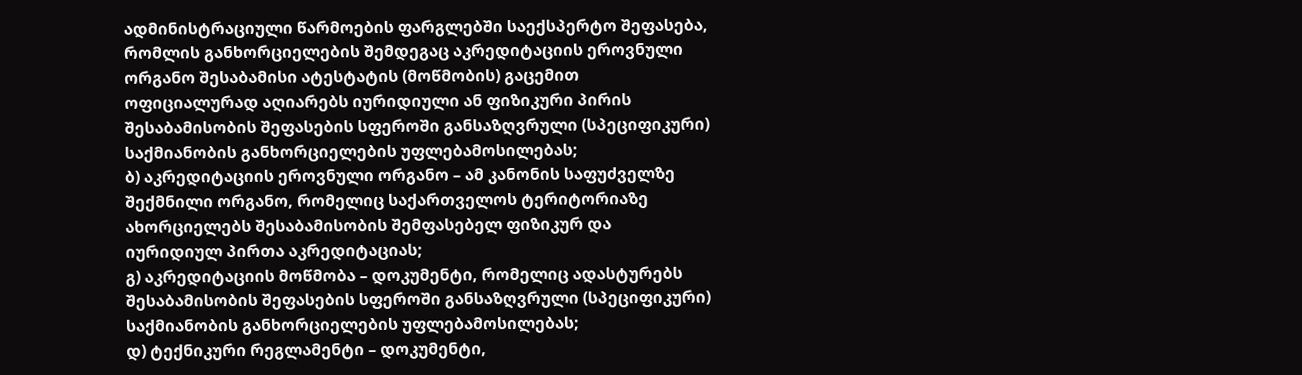ადმინისტრაციული წარმოების ფარგლებში საექსპერტო შეფასება, რომლის განხორციელების შემდეგაც აკრედიტაციის ეროვნული ორგანო შესაბამისი ატესტატის (მოწმობის) გაცემით ოფიციალურად აღიარებს იურიდიული ან ფიზიკური პირის შესაბამისობის შეფასების სფეროში განსაზღვრული (სპეციფიკური) საქმიანობის განხორციელების უფლებამოსილებას;
ბ) აკრედიტაციის ეროვნული ორგანო – ამ კანონის საფუძველზე შექმნილი ორგანო, რომელიც საქართველოს ტერიტორიაზე ახორციელებს შესაბამისობის შემფასებელ ფიზიკურ და იურიდიულ პირთა აკრედიტაციას;
გ) აკრედიტაციის მოწმობა – დოკუმენტი, რომელიც ადასტურებს შესაბამისობის შეფასების სფეროში განსაზღვრული (სპეციფიკური) საქმიანობის განხორციელების უფლებამოსილებას;
დ) ტექნიკური რეგლამენტი – დოკუმენტი,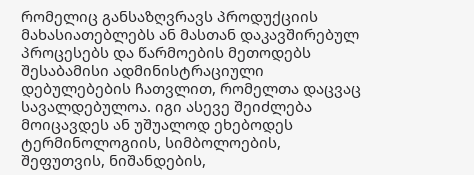რომელიც განსაზღვრავს პროდუქციის მახასიათებლებს ან მასთან დაკავშირებულ პროცესებს და წარმოების მეთოდებს შესაბამისი ადმინისტრაციული დებულებების ჩათვლით, რომელთა დაცვაც სავალდებულოა. იგი ასევე შეიძლება მოიცავდეს ან უშუალოდ ეხებოდეს ტერმინოლოგიის, სიმბოლოების, შეფუთვის, ნიშანდების,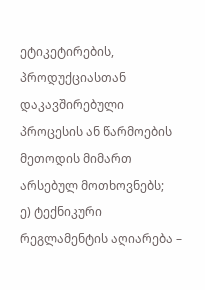ეტიკეტირების, პროდუქციასთან დაკავშირებული პროცესის ან წარმოების მეთოდის მიმართ არსებულ მოთხოვნებს;
ე) ტექნიკური რეგლამენტის აღიარება –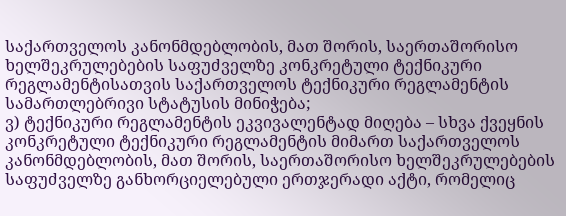საქართველოს კანონმდებლობის, მათ შორის, საერთაშორისო ხელშეკრულებების საფუძველზე კონკრეტული ტექნიკური რეგლამენტისათვის საქართველოს ტექნიკური რეგლამენტის სამართლებრივი სტატუსის მინიჭება;
ვ) ტექნიკური რეგლამენტის ეკვივალენტად მიღება – სხვა ქვეყნის კონკრეტული ტექნიკური რეგლამენტის მიმართ საქართველოს კანონმდებლობის, მათ შორის, საერთაშორისო ხელშეკრულებების საფუძველზე განხორციელებული ერთჯერადი აქტი, რომელიც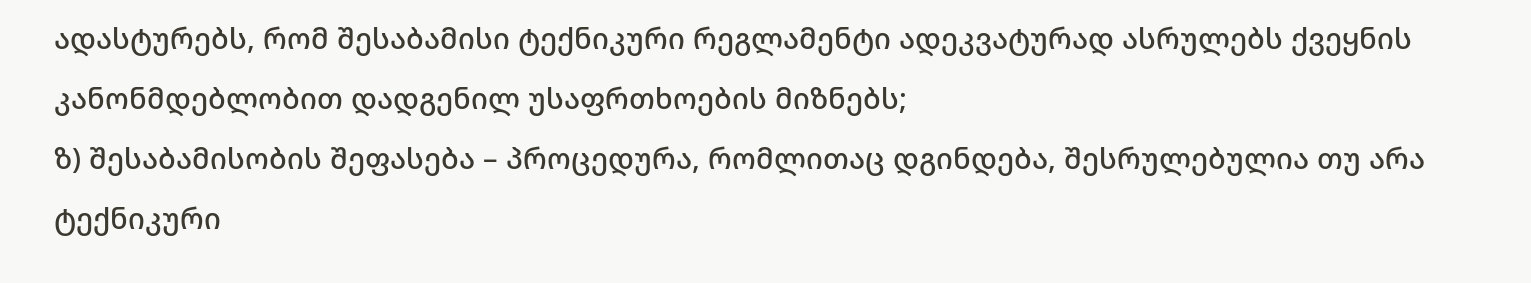ადასტურებს, რომ შესაბამისი ტექნიკური რეგლამენტი ადეკვატურად ასრულებს ქვეყნის კანონმდებლობით დადგენილ უსაფრთხოების მიზნებს;
ზ) შესაბამისობის შეფასება – პროცედურა, რომლითაც დგინდება, შესრულებულია თუ არა ტექნიკური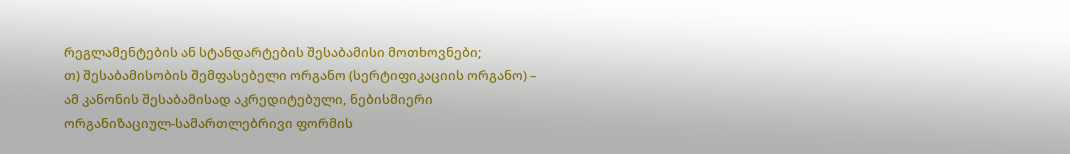რეგლამენტების ან სტანდარტების შესაბამისი მოთხოვნები;
თ) შესაბამისობის შემფასებელი ორგანო (სერტიფიკაციის ორგანო) – ამ კანონის შესაბამისად აკრედიტებული, ნებისმიერი ორგანიზაციულ-სამართლებრივი ფორმის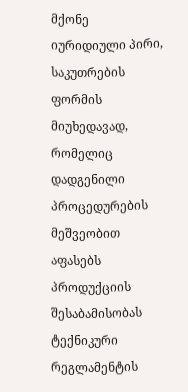მქონე იურიდიული პირი, საკუთრების ფორმის მიუხედავად, რომელიც დადგენილი პროცედურების მეშვეობით აფასებს პროდუქციის შესაბამისობას ტექნიკური რეგლამენტის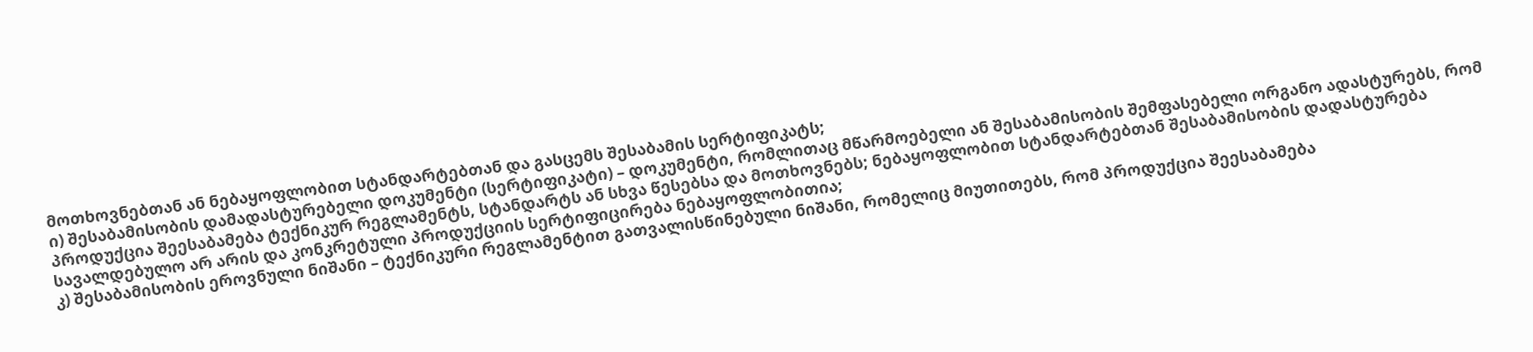მოთხოვნებთან ან ნებაყოფლობით სტანდარტებთან და გასცემს შესაბამის სერტიფიკატს;
ი) შესაბამისობის დამადასტურებელი დოკუმენტი (სერტიფიკატი) – დოკუმენტი, რომლითაც მწარმოებელი ან შესაბამისობის შემფასებელი ორგანო ადასტურებს, რომ პროდუქცია შეესაბამება ტექნიკურ რეგლამენტს, სტანდარტს ან სხვა წესებსა და მოთხოვნებს; ნებაყოფლობით სტანდარტებთან შესაბამისობის დადასტურება სავალდებულო არ არის და კონკრეტული პროდუქციის სერტიფიცირება ნებაყოფლობითია;
კ) შესაბამისობის ეროვნული ნიშანი – ტექნიკური რეგლამენტით გათვალისწინებული ნიშანი, რომელიც მიუთითებს, რომ პროდუქცია შეესაბამება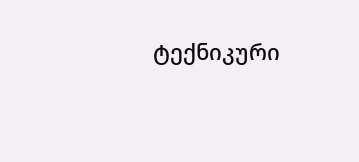ტექნიკური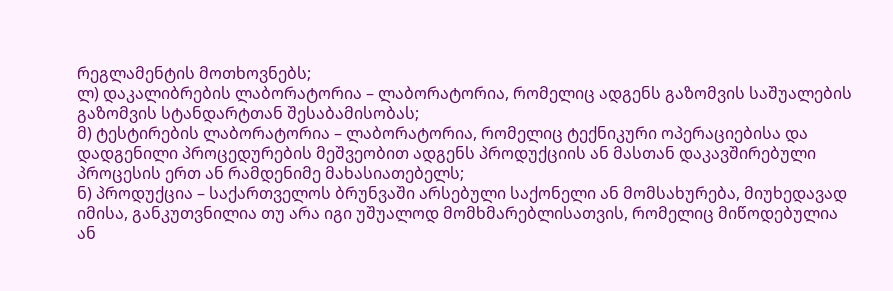რეგლამენტის მოთხოვნებს;
ლ) დაკალიბრების ლაბორატორია – ლაბორატორია, რომელიც ადგენს გაზომვის საშუალების გაზომვის სტანდარტთან შესაბამისობას;
მ) ტესტირების ლაბორატორია – ლაბორატორია, რომელიც ტექნიკური ოპერაციებისა და დადგენილი პროცედურების მეშვეობით ადგენს პროდუქციის ან მასთან დაკავშირებული პროცესის ერთ ან რამდენიმე მახასიათებელს;
ნ) პროდუქცია – საქართველოს ბრუნვაში არსებული საქონელი ან მომსახურება, მიუხედავად იმისა, განკუთვნილია თუ არა იგი უშუალოდ მომხმარებლისათვის, რომელიც მიწოდებულია ან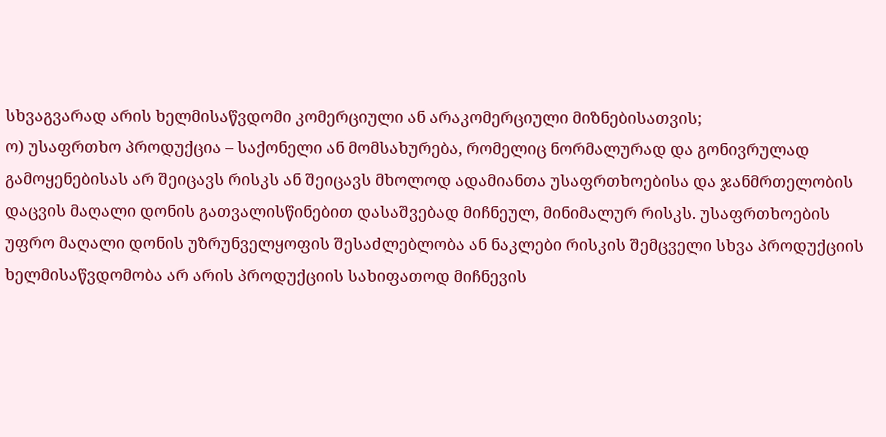სხვაგვარად არის ხელმისაწვდომი კომერციული ან არაკომერციული მიზნებისათვის;
ო) უსაფრთხო პროდუქცია – საქონელი ან მომსახურება, რომელიც ნორმალურად და გონივრულად გამოყენებისას არ შეიცავს რისკს ან შეიცავს მხოლოდ ადამიანთა უსაფრთხოებისა და ჯანმრთელობის დაცვის მაღალი დონის გათვალისწინებით დასაშვებად მიჩნეულ, მინიმალურ რისკს. უსაფრთხოების უფრო მაღალი დონის უზრუნველყოფის შესაძლებლობა ან ნაკლები რისკის შემცველი სხვა პროდუქციის ხელმისაწვდომობა არ არის პროდუქციის სახიფათოდ მიჩნევის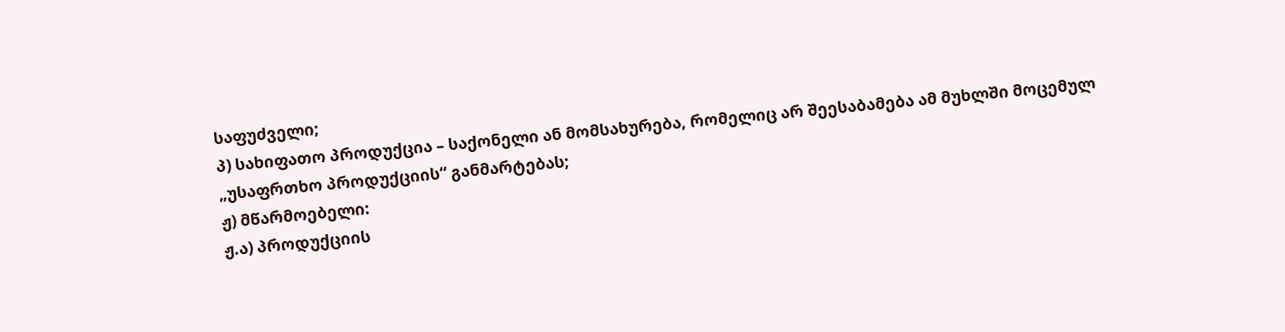საფუძველი;
პ) სახიფათო პროდუქცია – საქონელი ან მომსახურება, რომელიც არ შეესაბამება ამ მუხლში მოცემულ „უსაფრთხო პროდუქციის“ განმარტებას;
ჟ) მწარმოებელი:
ჟ.ა) პროდუქციის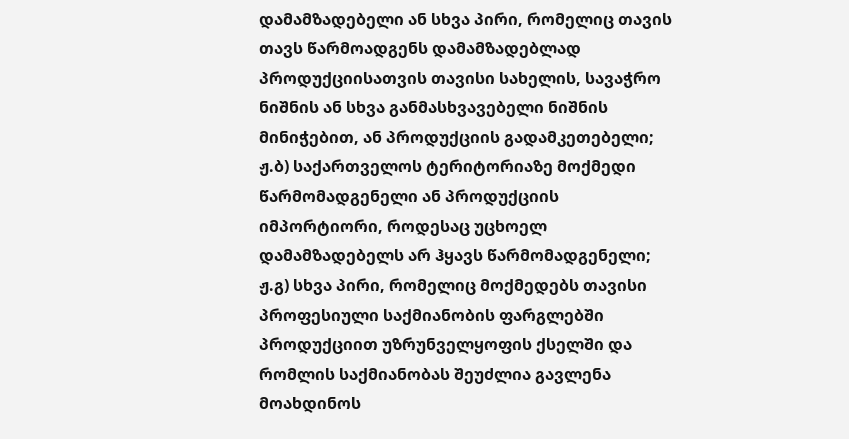დამამზადებელი ან სხვა პირი, რომელიც თავის თავს წარმოადგენს დამამზადებლად პროდუქციისათვის თავისი სახელის, სავაჭრო ნიშნის ან სხვა განმასხვავებელი ნიშნის მინიჭებით, ან პროდუქციის გადამკეთებელი;
ჟ.ბ) საქართველოს ტერიტორიაზე მოქმედი წარმომადგენელი ან პროდუქციის იმპორტიორი, როდესაც უცხოელ დამამზადებელს არ ჰყავს წარმომადგენელი;
ჟ.გ) სხვა პირი, რომელიც მოქმედებს თავისი პროფესიული საქმიანობის ფარგლებში პროდუქციით უზრუნველყოფის ქსელში და რომლის საქმიანობას შეუძლია გავლენა მოახდინოს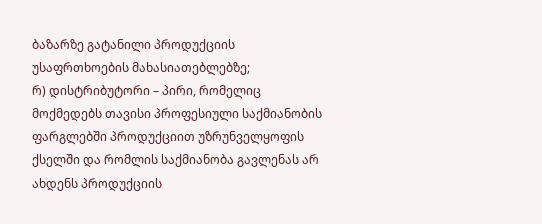ბაზარზე გატანილი პროდუქციის უსაფრთხოების მახასიათებლებზე;
რ) დისტრიბუტორი – პირი, რომელიც მოქმედებს თავისი პროფესიული საქმიანობის ფარგლებში პროდუქციით უზრუნველყოფის ქსელში და რომლის საქმიანობა გავლენას არ ახდენს პროდუქციის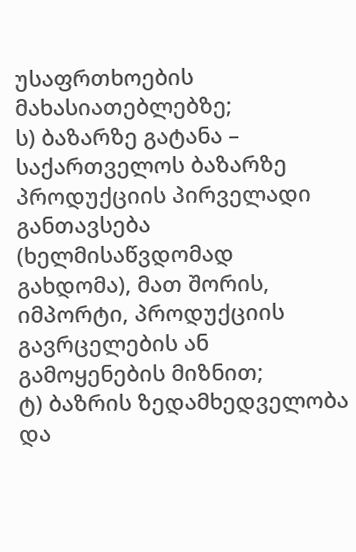უსაფრთხოების მახასიათებლებზე;
ს) ბაზარზე გატანა – საქართველოს ბაზარზე პროდუქციის პირველადი განთავსება (ხელმისაწვდომად გახდომა), მათ შორის, იმპორტი, პროდუქციის გავრცელების ან გამოყენების მიზნით;
ტ) ბაზრის ზედამხედველობა და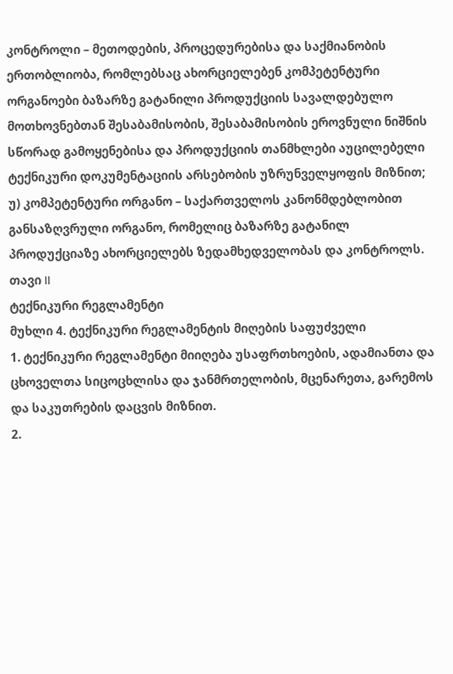კონტროლი – მეთოდების, პროცედურებისა და საქმიანობის ერთობლიობა, რომლებსაც ახორციელებენ კომპეტენტური ორგანოები ბაზარზე გატანილი პროდუქციის სავალდებულო მოთხოვნებთან შესაბამისობის, შესაბამისობის ეროვნული ნიშნის სწორად გამოყენებისა და პროდუქციის თანმხლები აუცილებელი ტექნიკური დოკუმენტაციის არსებობის უზრუნველყოფის მიზნით;
უ) კომპეტენტური ორგანო – საქართველოს კანონმდებლობით განსაზღვრული ორგანო, რომელიც ბაზარზე გატანილ პროდუქციაზე ახორციელებს ზედამხედველობას და კონტროლს.
თავი II
ტექნიკური რეგლამენტი
მუხლი 4. ტექნიკური რეგლამენტის მიღების საფუძველი
1. ტექნიკური რეგლამენტი მიიღება უსაფრთხოების, ადამიანთა და ცხოველთა სიცოცხლისა და ჯანმრთელობის, მცენარეთა, გარემოს და საკუთრების დაცვის მიზნით.
2.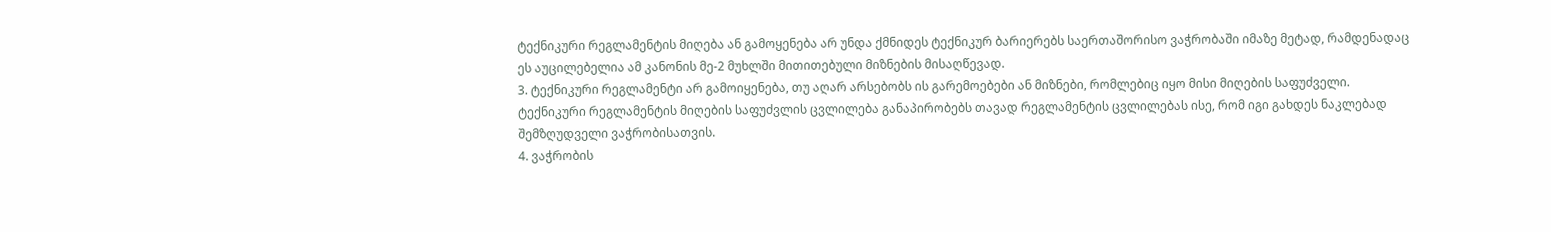ტექნიკური რეგლამენტის მიღება ან გამოყენება არ უნდა ქმნიდეს ტექნიკურ ბარიერებს საერთაშორისო ვაჭრობაში იმაზე მეტად, რამდენადაც ეს აუცილებელია ამ კანონის მე-2 მუხლში მითითებული მიზნების მისაღწევად.
3. ტექნიკური რეგლამენტი არ გამოიყენება, თუ აღარ არსებობს ის გარემოებები ან მიზნები, რომლებიც იყო მისი მიღების საფუძველი. ტექნიკური რეგლამენტის მიღების საფუძვლის ცვლილება განაპირობებს თავად რეგლამენტის ცვლილებას ისე, რომ იგი გახდეს ნაკლებად შემზღუდველი ვაჭრობისათვის.
4. ვაჭრობის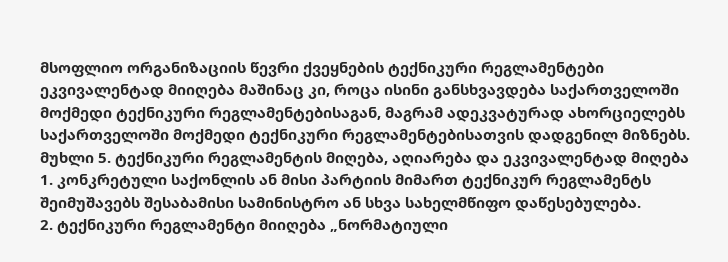მსოფლიო ორგანიზაციის წევრი ქვეყნების ტექნიკური რეგლამენტები ეკვივალენტად მიიღება მაშინაც კი, როცა ისინი განსხვავდება საქართველოში მოქმედი ტექნიკური რეგლამენტებისაგან, მაგრამ ადეკვატურად ახორციელებს საქართველოში მოქმედი ტექნიკური რეგლამენტებისათვის დადგენილ მიზნებს.
მუხლი 5. ტექნიკური რეგლამენტის მიღება, აღიარება და ეკვივალენტად მიღება
1. კონკრეტული საქონლის ან მისი პარტიის მიმართ ტექნიკურ რეგლამენტს შეიმუშავებს შესაბამისი სამინისტრო ან სხვა სახელმწიფო დაწესებულება.
2. ტექნიკური რეგლამენტი მიიღება „ნორმატიული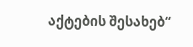აქტების შესახებ“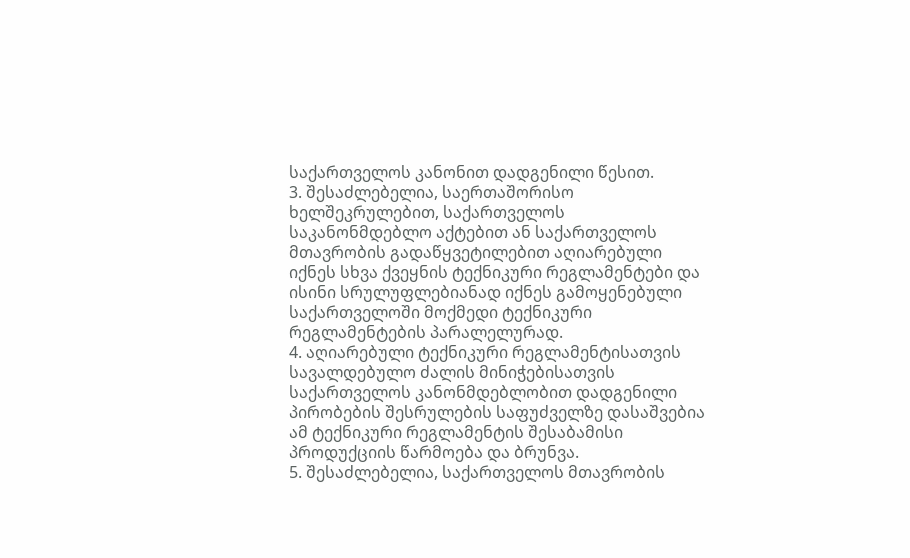საქართველოს კანონით დადგენილი წესით.
3. შესაძლებელია, საერთაშორისო ხელშეკრულებით, საქართველოს საკანონმდებლო აქტებით ან საქართველოს მთავრობის გადაწყვეტილებით აღიარებული იქნეს სხვა ქვეყნის ტექნიკური რეგლამენტები და ისინი სრულუფლებიანად იქნეს გამოყენებული საქართველოში მოქმედი ტექნიკური რეგლამენტების პარალელურად.
4. აღიარებული ტექნიკური რეგლამენტისათვის სავალდებულო ძალის მინიჭებისათვის საქართველოს კანონმდებლობით დადგენილი პირობების შესრულების საფუძველზე დასაშვებია ამ ტექნიკური რეგლამენტის შესაბამისი პროდუქციის წარმოება და ბრუნვა.
5. შესაძლებელია, საქართველოს მთავრობის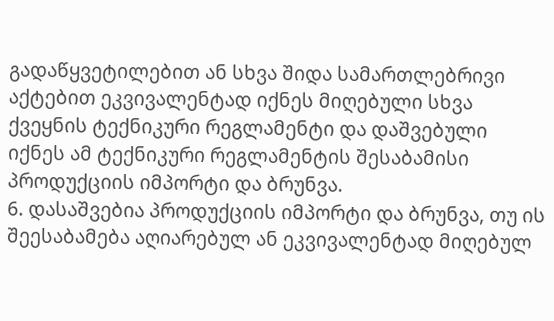გადაწყვეტილებით ან სხვა შიდა სამართლებრივი აქტებით ეკვივალენტად იქნეს მიღებული სხვა ქვეყნის ტექნიკური რეგლამენტი და დაშვებული იქნეს ამ ტექნიკური რეგლამენტის შესაბამისი პროდუქციის იმპორტი და ბრუნვა.
6. დასაშვებია პროდუქციის იმპორტი და ბრუნვა, თუ ის შეესაბამება აღიარებულ ან ეკვივალენტად მიღებულ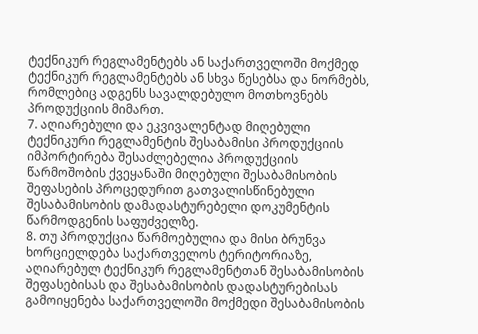ტექნიკურ რეგლამენტებს ან საქართველოში მოქმედ ტექნიკურ რეგლამენტებს ან სხვა წესებსა და ნორმებს, რომლებიც ადგენს სავალდებულო მოთხოვნებს პროდუქციის მიმართ.
7. აღიარებული და ეკვივალენტად მიღებული ტექნიკური რეგლამენტის შესაბამისი პროდუქციის იმპორტირება შესაძლებელია პროდუქციის წარმოშობის ქვეყანაში მიღებული შესაბამისობის შეფასების პროცედურით გათვალისწინებული შესაბამისობის დამადასტურებელი დოკუმენტის წარმოდგენის საფუძველზე.
8. თუ პროდუქცია წარმოებულია და მისი ბრუნვა ხორციელდება საქართველოს ტერიტორიაზე, აღიარებულ ტექნიკურ რეგლამენტთან შესაბამისობის შეფასებისას და შესაბამისობის დადასტურებისას გამოიყენება საქართველოში მოქმედი შესაბამისობის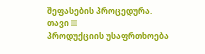შეფასების პროცედურა.
თავი III
პროდუქციის უსაფრთხოება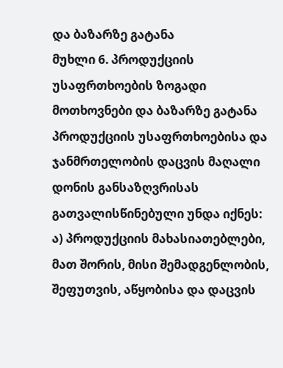და ბაზარზე გატანა
მუხლი 6. პროდუქციის უსაფრთხოების ზოგადი მოთხოვნები და ბაზარზე გატანა
პროდუქციის უსაფრთხოებისა და ჯანმრთელობის დაცვის მაღალი დონის განსაზღვრისას გათვალისწინებული უნდა იქნეს:
ა) პროდუქციის მახასიათებლები, მათ შორის, მისი შემადგენლობის, შეფუთვის, აწყობისა და დაცვის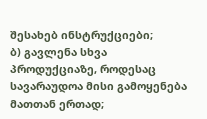შესახებ ინსტრუქციები;
ბ) გავლენა სხვა პროდუქციაზე, როდესაც სავარაუდოა მისი გამოყენება მათთან ერთად;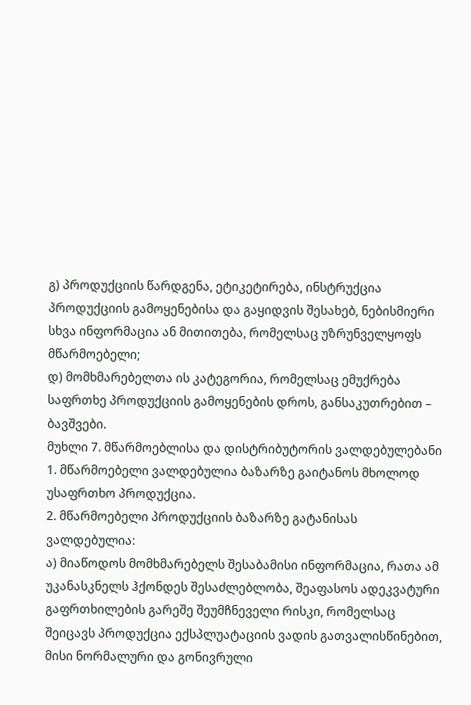გ) პროდუქციის წარდგენა, ეტიკეტირება, ინსტრუქცია პროდუქციის გამოყენებისა და გაყიდვის შესახებ, ნებისმიერი სხვა ინფორმაცია ან მითითება, რომელსაც უზრუნველყოფს მწარმოებელი;
დ) მომხმარებელთა ის კატეგორია, რომელსაც ემუქრება საფრთხე პროდუქციის გამოყენების დროს, განსაკუთრებით – ბავშვები.
მუხლი 7. მწარმოებლისა და დისტრიბუტორის ვალდებულებანი
1. მწარმოებელი ვალდებულია ბაზარზე გაიტანოს მხოლოდ უსაფრთხო პროდუქცია.
2. მწარმოებელი პროდუქციის ბაზარზე გატანისას ვალდებულია:
ა) მიაწოდოს მომხმარებელს შესაბამისი ინფორმაცია, რათა ამ უკანასკნელს ჰქონდეს შესაძლებლობა, შეაფასოს ადეკვატური გაფრთხილების გარეშე შეუმჩნეველი რისკი, რომელსაც შეიცავს პროდუქცია ექსპლუატაციის ვადის გათვალისწინებით, მისი ნორმალური და გონივრული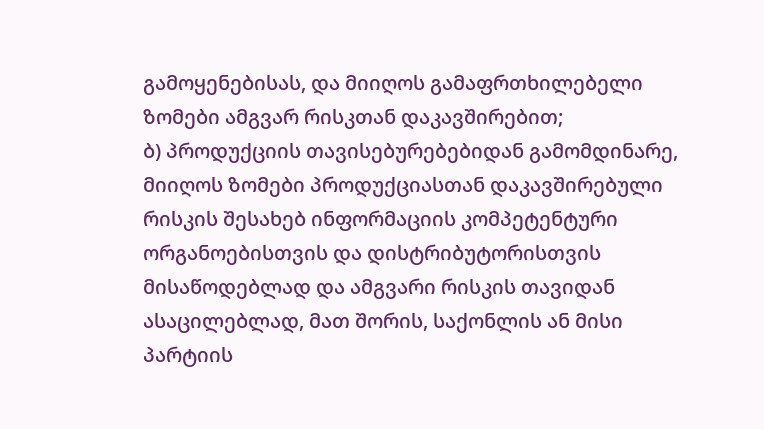გამოყენებისას, და მიიღოს გამაფრთხილებელი ზომები ამგვარ რისკთან დაკავშირებით;
ბ) პროდუქციის თავისებურებებიდან გამომდინარე, მიიღოს ზომები პროდუქციასთან დაკავშირებული რისკის შესახებ ინფორმაციის კომპეტენტური ორგანოებისთვის და დისტრიბუტორისთვის მისაწოდებლად და ამგვარი რისკის თავიდან ასაცილებლად, მათ შორის, საქონლის ან მისი პარტიის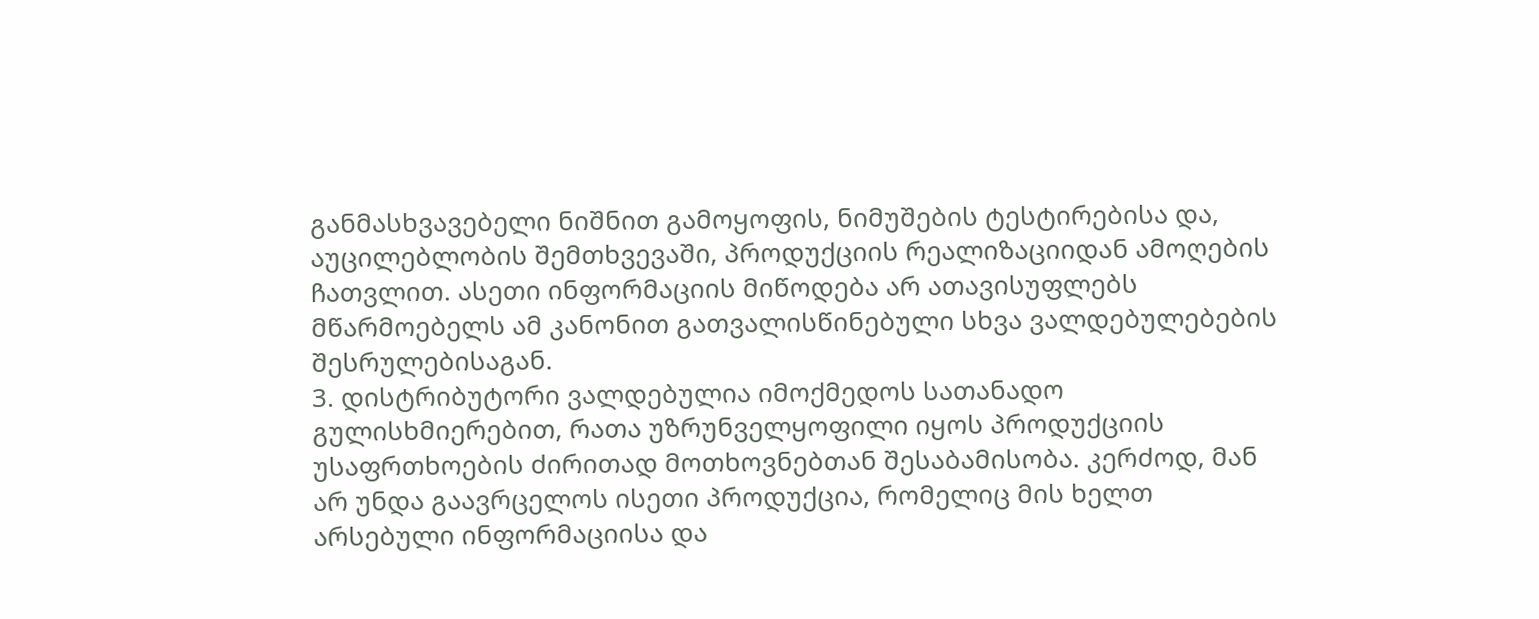განმასხვავებელი ნიშნით გამოყოფის, ნიმუშების ტესტირებისა და, აუცილებლობის შემთხვევაში, პროდუქციის რეალიზაციიდან ამოღების ჩათვლით. ასეთი ინფორმაციის მიწოდება არ ათავისუფლებს მწარმოებელს ამ კანონით გათვალისწინებული სხვა ვალდებულებების შესრულებისაგან.
3. დისტრიბუტორი ვალდებულია იმოქმედოს სათანადო გულისხმიერებით, რათა უზრუნველყოფილი იყოს პროდუქციის უსაფრთხოების ძირითად მოთხოვნებთან შესაბამისობა. კერძოდ, მან არ უნდა გაავრცელოს ისეთი პროდუქცია, რომელიც მის ხელთ არსებული ინფორმაციისა და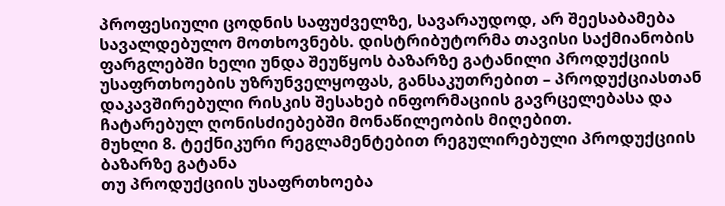პროფესიული ცოდნის საფუძველზე, სავარაუდოდ, არ შეესაბამება სავალდებულო მოთხოვნებს. დისტრიბუტორმა თავისი საქმიანობის ფარგლებში ხელი უნდა შეუწყოს ბაზარზე გატანილი პროდუქციის უსაფრთხოების უზრუნველყოფას, განსაკუთრებით – პროდუქციასთან დაკავშირებული რისკის შესახებ ინფორმაციის გავრცელებასა და ჩატარებულ ღონისძიებებში მონაწილეობის მიღებით.
მუხლი 8. ტექნიკური რეგლამენტებით რეგულირებული პროდუქციის ბაზარზე გატანა
თუ პროდუქციის უსაფრთხოება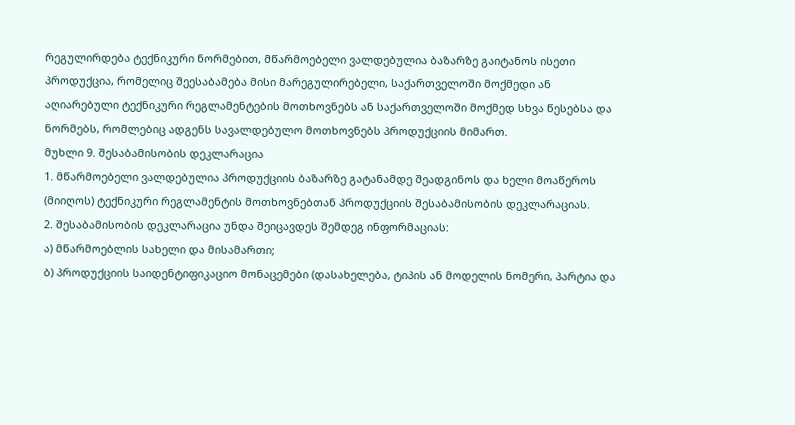რეგულირდება ტექნიკური ნორმებით, მწარმოებელი ვალდებულია ბაზარზე გაიტანოს ისეთი პროდუქცია, რომელიც შეესაბამება მისი მარეგულირებელი, საქართველოში მოქმედი ან აღიარებული ტექნიკური რეგლამენტების მოთხოვნებს ან საქართველოში მოქმედ სხვა წესებსა და ნორმებს, რომლებიც ადგენს სავალდებულო მოთხოვნებს პროდუქციის მიმართ.
მუხლი 9. შესაბამისობის დეკლარაცია
1. მწარმოებელი ვალდებულია პროდუქციის ბაზარზე გატანამდე შეადგინოს და ხელი მოაწეროს (მიიღოს) ტექნიკური რეგლამენტის მოთხოვნებთან პროდუქციის შესაბამისობის დეკლარაციას.
2. შესაბამისობის დეკლარაცია უნდა შეიცავდეს შემდეგ ინფორმაციას:
ა) მწარმოებლის სახელი და მისამართი;
ბ) პროდუქციის საიდენტიფიკაციო მონაცემები (დასახელება, ტიპის ან მოდელის ნომერი, პარტია და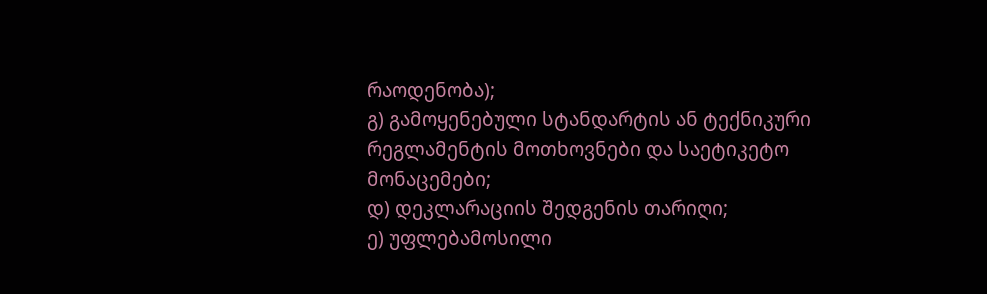რაოდენობა);
გ) გამოყენებული სტანდარტის ან ტექნიკური რეგლამენტის მოთხოვნები და საეტიკეტო მონაცემები;
დ) დეკლარაციის შედგენის თარიღი;
ე) უფლებამოსილი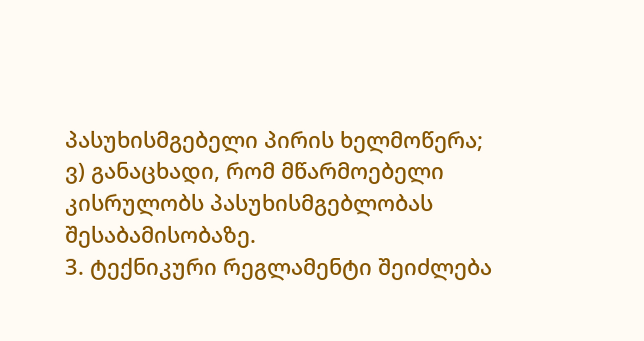პასუხისმგებელი პირის ხელმოწერა;
ვ) განაცხადი, რომ მწარმოებელი კისრულობს პასუხისმგებლობას შესაბამისობაზე.
3. ტექნიკური რეგლამენტი შეიძლება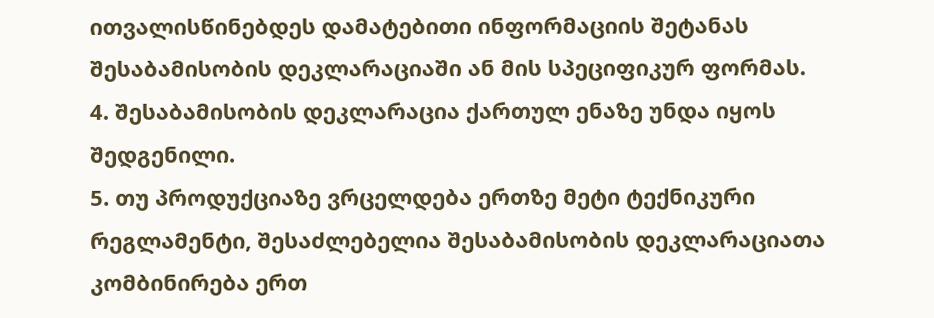ითვალისწინებდეს დამატებითი ინფორმაციის შეტანას შესაბამისობის დეკლარაციაში ან მის სპეციფიკურ ფორმას.
4. შესაბამისობის დეკლარაცია ქართულ ენაზე უნდა იყოს შედგენილი.
5. თუ პროდუქციაზე ვრცელდება ერთზე მეტი ტექნიკური რეგლამენტი, შესაძლებელია შესაბამისობის დეკლარაციათა კომბინირება ერთ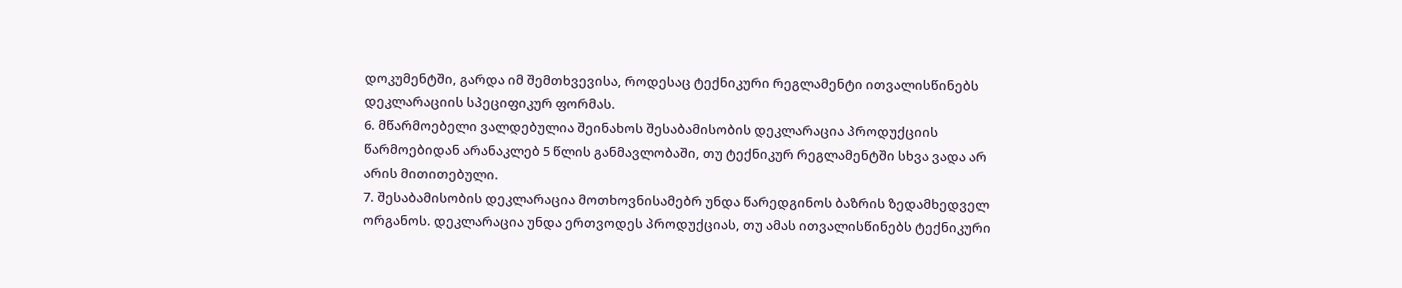დოკუმენტში, გარდა იმ შემთხვევისა, როდესაც ტექნიკური რეგლამენტი ითვალისწინებს დეკლარაციის სპეციფიკურ ფორმას.
6. მწარმოებელი ვალდებულია შეინახოს შესაბამისობის დეკლარაცია პროდუქციის წარმოებიდან არანაკლებ 5 წლის განმავლობაში, თუ ტექნიკურ რეგლამენტში სხვა ვადა არ არის მითითებული.
7. შესაბამისობის დეკლარაცია მოთხოვნისამებრ უნდა წარედგინოს ბაზრის ზედამხედველ ორგანოს. დეკლარაცია უნდა ერთვოდეს პროდუქციას, თუ ამას ითვალისწინებს ტექნიკური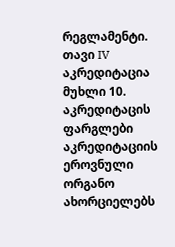რეგლამენტი.
თავი IV
აკრედიტაცია
მუხლი 10. აკრედიტაცის ფარგლები
აკრედიტაციის ეროვნული ორგანო ახორციელებს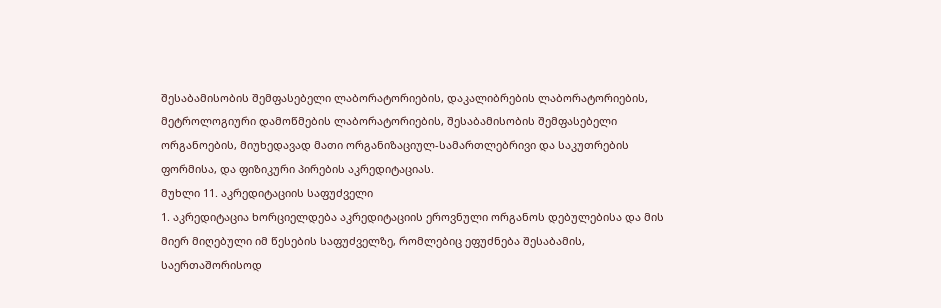შესაბამისობის შემფასებელი ლაბორატორიების, დაკალიბრების ლაბორატორიების, მეტროლოგიური დამოწმების ლაბორატორიების, შესაბამისობის შემფასებელი ორგანოების, მიუხედავად მათი ორგანიზაციულ-სამართლებრივი და საკუთრების ფორმისა, და ფიზიკური პირების აკრედიტაციას.
მუხლი 11. აკრედიტაციის საფუძველი
1. აკრედიტაცია ხორციელდება აკრედიტაციის ეროვნული ორგანოს დებულებისა და მის მიერ მიღებული იმ წესების საფუძველზე, რომლებიც ეფუძნება შესაბამის, საერთაშორისოდ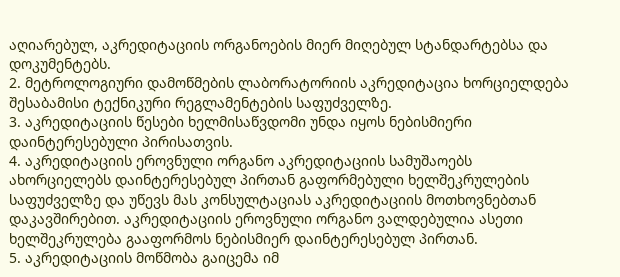აღიარებულ, აკრედიტაციის ორგანოების მიერ მიღებულ სტანდარტებსა და დოკუმენტებს.
2. მეტროლოგიური დამოწმების ლაბორატორიის აკრედიტაცია ხორციელდება შესაბამისი ტექნიკური რეგლამენტების საფუძველზე.
3. აკრედიტაციის წესები ხელმისაწვდომი უნდა იყოს ნებისმიერი დაინტერესებული პირისათვის.
4. აკრედიტაციის ეროვნული ორგანო აკრედიტაციის სამუშაოებს ახორციელებს დაინტერესებულ პირთან გაფორმებული ხელშეკრულების საფუძველზე და უწევს მას კონსულტაციას აკრედიტაციის მოთხოვნებთან დაკავშირებით. აკრედიტაციის ეროვნული ორგანო ვალდებულია ასეთი ხელშეკრულება გააფორმოს ნებისმიერ დაინტერესებულ პირთან.
5. აკრედიტაციის მოწმობა გაიცემა იმ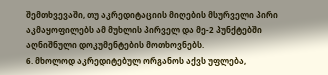შემთხვევაში, თუ აკრედიტაციის მიღების მსურველი პირი აკმაყოფილებს ამ მუხლის პირველ და მე-2 პუნქტებში აღნიშნული დოკუმენტების მოთხოვნებს.
6. მხოლოდ აკრედიტებულ ორგანოს აქვს უფლება,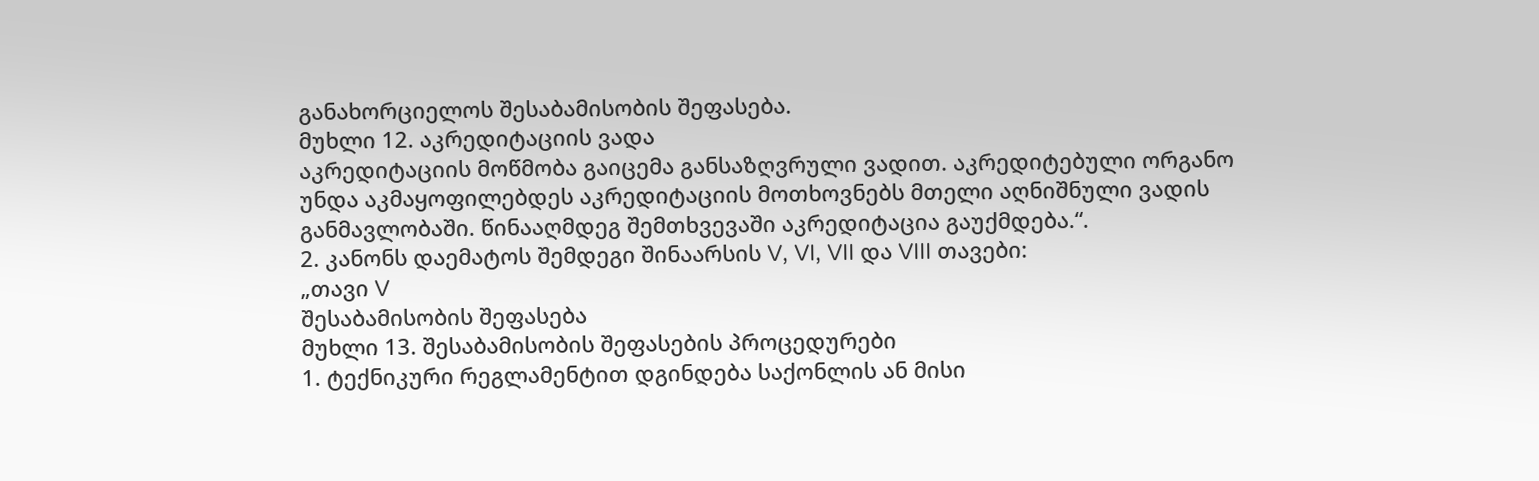განახორციელოს შესაბამისობის შეფასება.
მუხლი 12. აკრედიტაციის ვადა
აკრედიტაციის მოწმობა გაიცემა განსაზღვრული ვადით. აკრედიტებული ორგანო უნდა აკმაყოფილებდეს აკრედიტაციის მოთხოვნებს მთელი აღნიშნული ვადის განმავლობაში. წინააღმდეგ შემთხვევაში აკრედიტაცია გაუქმდება.“.
2. კანონს დაემატოს შემდეგი შინაარსის V, VI, VII და VIII თავები:
„თავი V
შესაბამისობის შეფასება
მუხლი 13. შესაბამისობის შეფასების პროცედურები
1. ტექნიკური რეგლამენტით დგინდება საქონლის ან მისი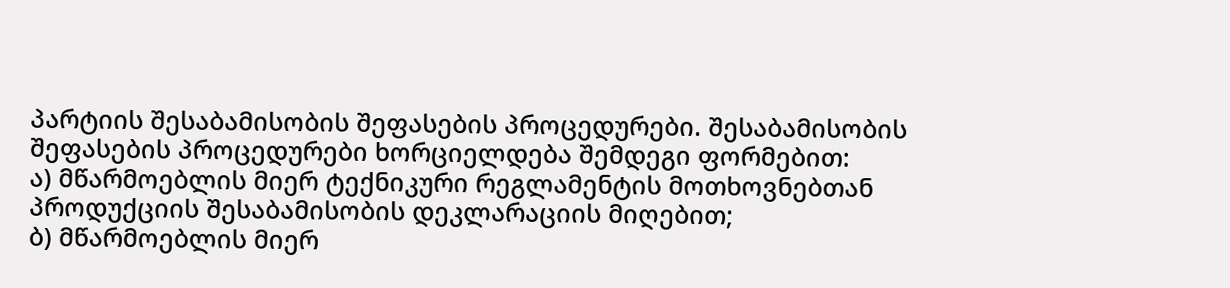პარტიის შესაბამისობის შეფასების პროცედურები. შესაბამისობის შეფასების პროცედურები ხორციელდება შემდეგი ფორმებით:
ა) მწარმოებლის მიერ ტექნიკური რეგლამენტის მოთხოვნებთან პროდუქციის შესაბამისობის დეკლარაციის მიღებით;
ბ) მწარმოებლის მიერ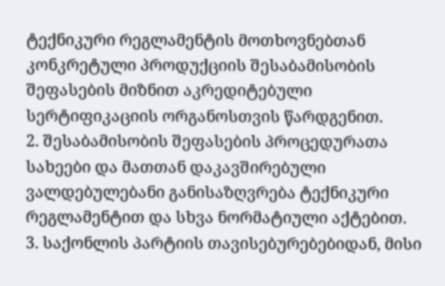ტექნიკური რეგლამენტის მოთხოვნებთან კონკრეტული პროდუქციის შესაბამისობის შეფასების მიზნით აკრედიტებული სერტიფიკაციის ორგანოსთვის წარდგენით.
2. შესაბამისობის შეფასების პროცედურათა სახეები და მათთან დაკავშირებული ვალდებულებანი განისაზღვრება ტექნიკური რეგლამენტით და სხვა ნორმატიული აქტებით.
3. საქონლის პარტიის თავისებურებებიდან, მისი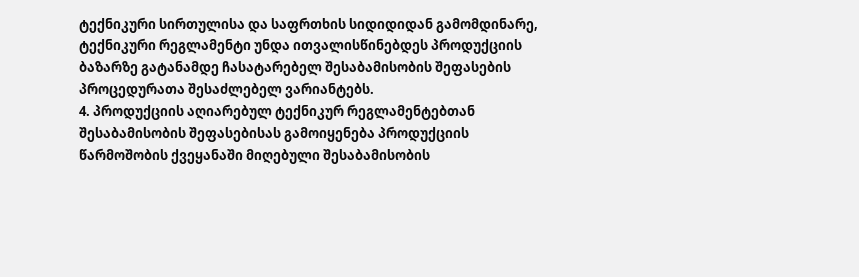ტექნიკური სირთულისა და საფრთხის სიდიდიდან გამომდინარე, ტექნიკური რეგლამენტი უნდა ითვალისწინებდეს პროდუქციის ბაზარზე გატანამდე ჩასატარებელ შესაბამისობის შეფასების პროცედურათა შესაძლებელ ვარიანტებს.
4. პროდუქციის აღიარებულ ტექნიკურ რეგლამენტებთან შესაბამისობის შეფასებისას გამოიყენება პროდუქციის წარმოშობის ქვეყანაში მიღებული შესაბამისობის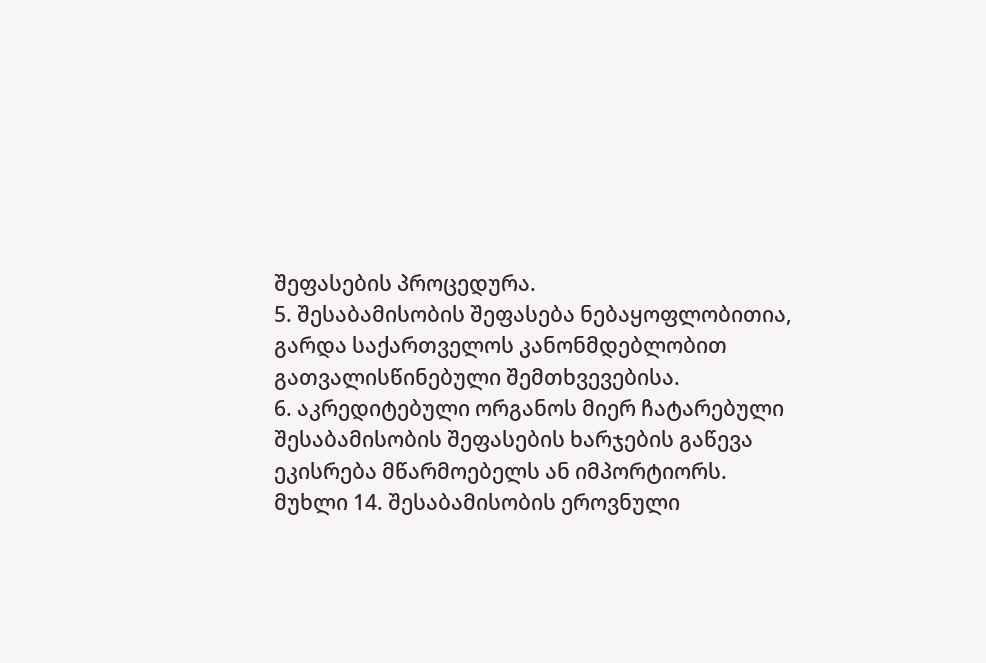შეფასების პროცედურა.
5. შესაბამისობის შეფასება ნებაყოფლობითია, გარდა საქართველოს კანონმდებლობით გათვალისწინებული შემთხვევებისა.
6. აკრედიტებული ორგანოს მიერ ჩატარებული შესაბამისობის შეფასების ხარჯების გაწევა ეკისრება მწარმოებელს ან იმპორტიორს.
მუხლი 14. შესაბამისობის ეროვნული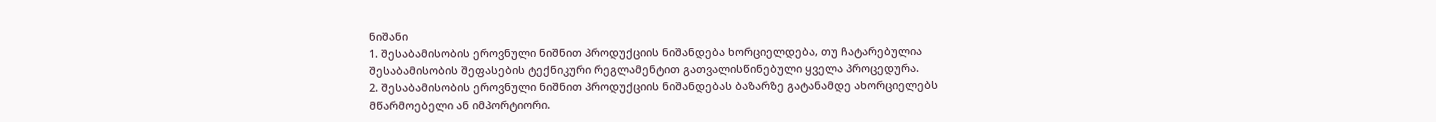ნიშანი
1. შესაბამისობის ეროვნული ნიშნით პროდუქციის ნიშანდება ხორციელდება, თუ ჩატარებულია შესაბამისობის შეფასების ტექნიკური რეგლამენტით გათვალისწინებული ყველა პროცედურა.
2. შესაბამისობის ეროვნული ნიშნით პროდუქციის ნიშანდებას ბაზარზე გატანამდე ახორციელებს მწარმოებელი ან იმპორტიორი.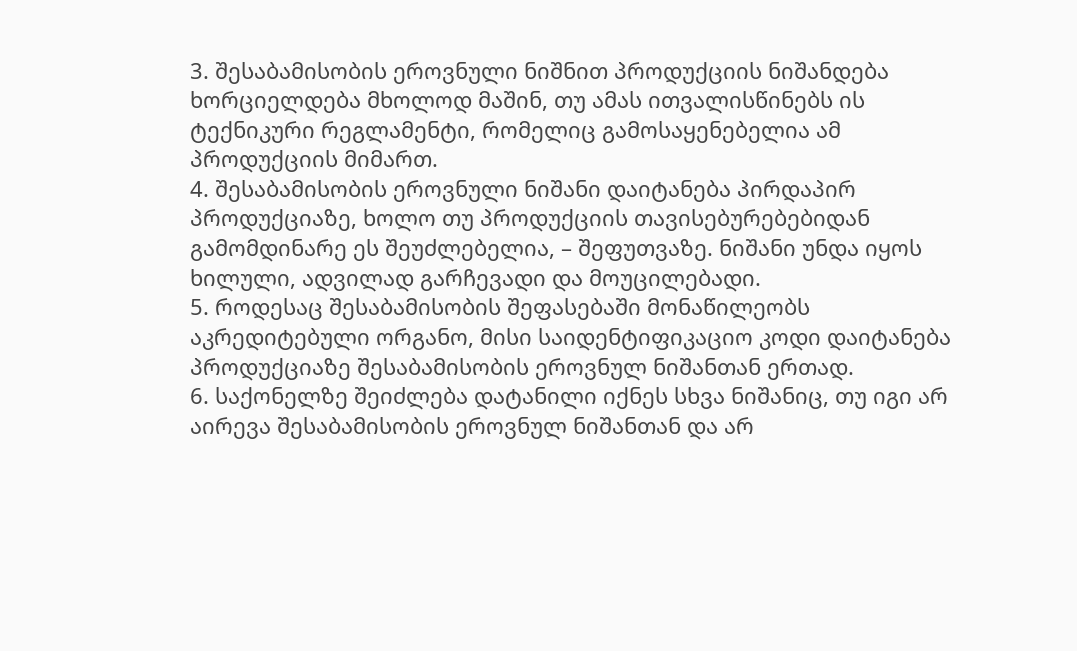3. შესაბამისობის ეროვნული ნიშნით პროდუქციის ნიშანდება ხორციელდება მხოლოდ მაშინ, თუ ამას ითვალისწინებს ის ტექნიკური რეგლამენტი, რომელიც გამოსაყენებელია ამ პროდუქციის მიმართ.
4. შესაბამისობის ეროვნული ნიშანი დაიტანება პირდაპირ პროდუქციაზე, ხოლო თუ პროდუქციის თავისებურებებიდან გამომდინარე ეს შეუძლებელია, – შეფუთვაზე. ნიშანი უნდა იყოს ხილული, ადვილად გარჩევადი და მოუცილებადი.
5. როდესაც შესაბამისობის შეფასებაში მონაწილეობს აკრედიტებული ორგანო, მისი საიდენტიფიკაციო კოდი დაიტანება პროდუქციაზე შესაბამისობის ეროვნულ ნიშანთან ერთად.
6. საქონელზე შეიძლება დატანილი იქნეს სხვა ნიშანიც, თუ იგი არ აირევა შესაბამისობის ეროვნულ ნიშანთან და არ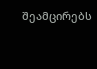შეამცირებს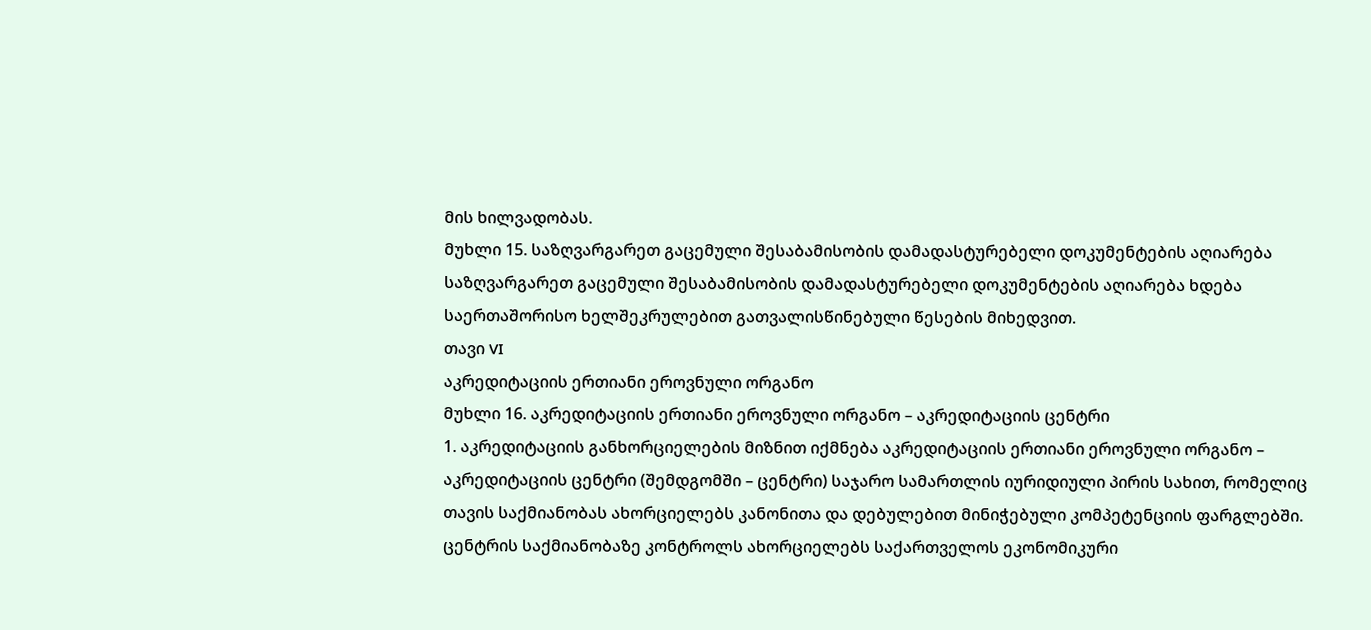მის ხილვადობას.
მუხლი 15. საზღვარგარეთ გაცემული შესაბამისობის დამადასტურებელი დოკუმენტების აღიარება
საზღვარგარეთ გაცემული შესაბამისობის დამადასტურებელი დოკუმენტების აღიარება ხდება საერთაშორისო ხელშეკრულებით გათვალისწინებული წესების მიხედვით.
თავი VI
აკრედიტაციის ერთიანი ეროვნული ორგანო
მუხლი 16. აკრედიტაციის ერთიანი ეროვნული ორგანო – აკრედიტაციის ცენტრი
1. აკრედიტაციის განხორციელების მიზნით იქმნება აკრედიტაციის ერთიანი ეროვნული ორგანო – აკრედიტაციის ცენტრი (შემდგომში – ცენტრი) საჯარო სამართლის იურიდიული პირის სახით, რომელიც თავის საქმიანობას ახორციელებს კანონითა და დებულებით მინიჭებული კომპეტენციის ფარგლებში. ცენტრის საქმიანობაზე კონტროლს ახორციელებს საქართველოს ეკონომიკური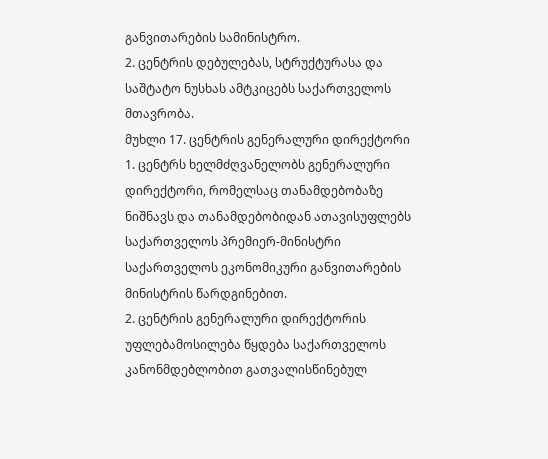განვითარების სამინისტრო.
2. ცენტრის დებულებას, სტრუქტურასა და საშტატო ნუსხას ამტკიცებს საქართველოს მთავრობა.
მუხლი 17. ცენტრის გენერალური დირექტორი
1. ცენტრს ხელმძღვანელობს გენერალური დირექტორი, რომელსაც თანამდებობაზე ნიშნავს და თანამდებობიდან ათავისუფლებს საქართველოს პრემიერ-მინისტრი საქართველოს ეკონომიკური განვითარების მინისტრის წარდგინებით.
2. ცენტრის გენერალური დირექტორის უფლებამოსილება წყდება საქართველოს კანონმდებლობით გათვალისწინებულ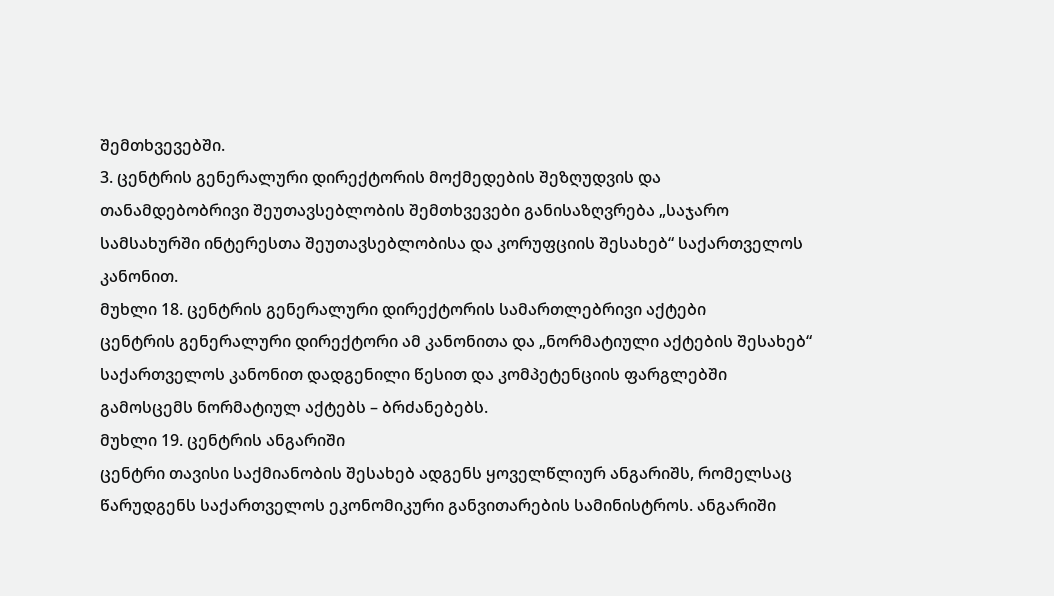შემთხვევებში.
3. ცენტრის გენერალური დირექტორის მოქმედების შეზღუდვის და თანამდებობრივი შეუთავსებლობის შემთხვევები განისაზღვრება „საჯარო სამსახურში ინტერესთა შეუთავსებლობისა და კორუფციის შესახებ“ საქართველოს კანონით.
მუხლი 18. ცენტრის გენერალური დირექტორის სამართლებრივი აქტები
ცენტრის გენერალური დირექტორი ამ კანონითა და „ნორმატიული აქტების შესახებ“ საქართველოს კანონით დადგენილი წესით და კომპეტენციის ფარგლებში გამოსცემს ნორმატიულ აქტებს – ბრძანებებს.
მუხლი 19. ცენტრის ანგარიში
ცენტრი თავისი საქმიანობის შესახებ ადგენს ყოველწლიურ ანგარიშს, რომელსაც წარუდგენს საქართველოს ეკონომიკური განვითარების სამინისტროს. ანგარიში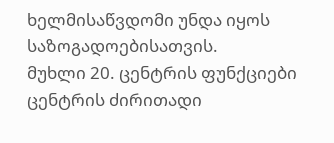ხელმისაწვდომი უნდა იყოს საზოგადოებისათვის.
მუხლი 20. ცენტრის ფუნქციები
ცენტრის ძირითადი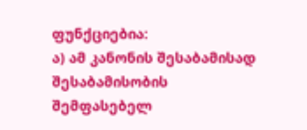ფუნქციებია:
ა) ამ კანონის შესაბამისად შესაბამისობის შემფასებელ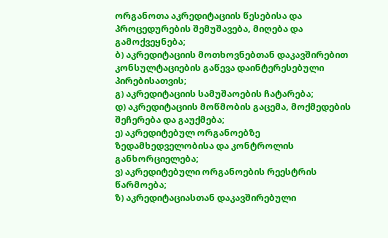ორგანოთა აკრედიტაციის წესებისა და პროცედურების შემუშავება, მიღება და გამოქვეყნება;
ბ) აკრედიტაციის მოთხოვნებთან დაკავშირებით კონსულტაციების გაწევა დაინტერესებული პირებისათვის;
გ) აკრედიტაციის სამუშაოების ჩატარება;
დ) აკრედიტაციის მოწმობის გაცემა, მოქმედების შეჩერება და გაუქმება;
ე) აკრედიტებულ ორგანოებზე ზედამხედველობისა და კონტროლის განხორციელება;
ვ) აკრედიტებული ორგანოების რეესტრის წარმოება;
ზ) აკრედიტაციასთან დაკავშირებული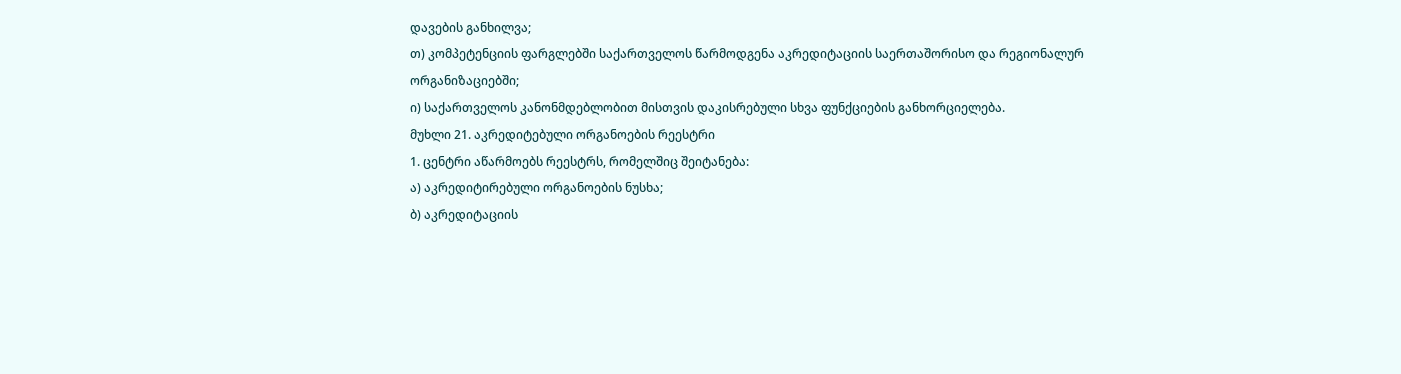დავების განხილვა;
თ) კომპეტენციის ფარგლებში საქართველოს წარმოდგენა აკრედიტაციის საერთაშორისო და რეგიონალურ ორგანიზაციებში;
ი) საქართველოს კანონმდებლობით მისთვის დაკისრებული სხვა ფუნქციების განხორციელება.
მუხლი 21. აკრედიტებული ორგანოების რეესტრი
1. ცენტრი აწარმოებს რეესტრს, რომელშიც შეიტანება:
ა) აკრედიტირებული ორგანოების ნუსხა;
ბ) აკრედიტაციის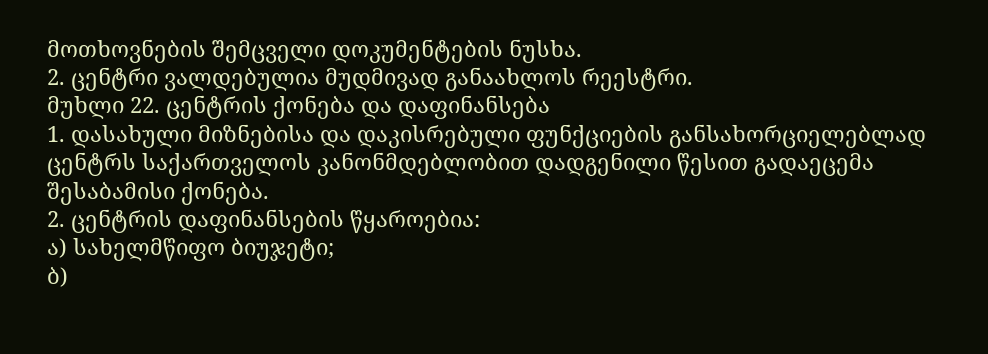მოთხოვნების შემცველი დოკუმენტების ნუსხა.
2. ცენტრი ვალდებულია მუდმივად განაახლოს რეესტრი.
მუხლი 22. ცენტრის ქონება და დაფინანსება
1. დასახული მიზნებისა და დაკისრებული ფუნქციების განსახორციელებლად ცენტრს საქართველოს კანონმდებლობით დადგენილი წესით გადაეცემა შესაბამისი ქონება.
2. ცენტრის დაფინანსების წყაროებია:
ა) სახელმწიფო ბიუჯეტი;
ბ)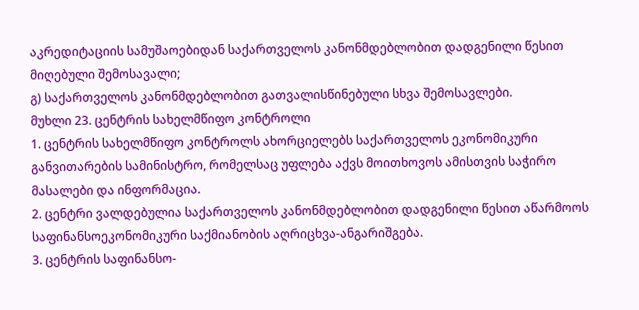აკრედიტაციის სამუშაოებიდან საქართველოს კანონმდებლობით დადგენილი წესით მიღებული შემოსავალი;
გ) საქართველოს კანონმდებლობით გათვალისწინებული სხვა შემოსავლები.
მუხლი 23. ცენტრის სახელმწიფო კონტროლი
1. ცენტრის სახელმწიფო კონტროლს ახორციელებს საქართველოს ეკონომიკური განვითარების სამინისტრო, რომელსაც უფლება აქვს მოითხოვოს ამისთვის საჭირო მასალები და ინფორმაცია.
2. ცენტრი ვალდებულია საქართველოს კანონმდებლობით დადგენილი წესით აწარმოოს საფინანსოეკონომიკური საქმიანობის აღრიცხვა-ანგარიშგება.
3. ცენტრის საფინანსო-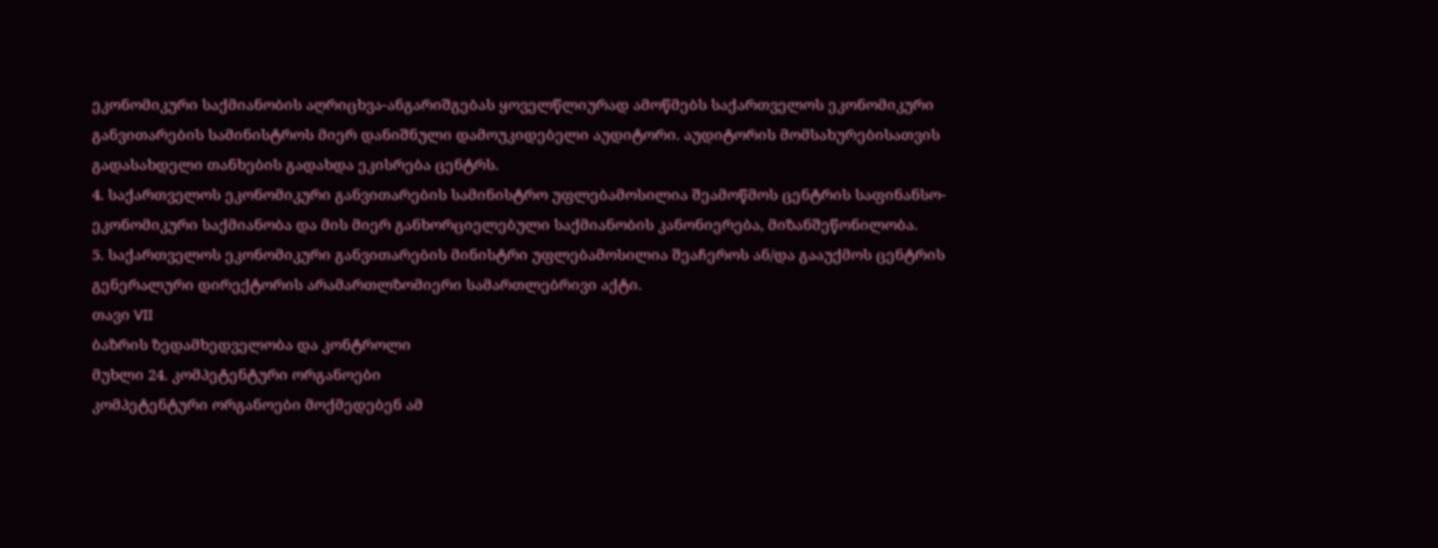ეკონომიკური საქმიანობის აღრიცხვა-ანგარიშგებას ყოველწლიურად ამოწმებს საქართველოს ეკონომიკური განვითარების სამინისტროს მიერ დანიშნული დამოუკიდებელი აუდიტორი. აუდიტორის მომსახურებისათვის გადასახდელი თანხების გადახდა ეკისრება ცენტრს.
4. საქართველოს ეკონომიკური განვითარების სამინისტრო უფლებამოსილია შეამოწმოს ცენტრის საფინანსო-ეკონომიკური საქმიანობა და მის მიერ განხორციელებული საქმიანობის კანონიერება, მიზანშეწონილობა.
5. საქართველოს ეკონომიკური განვითარების მინისტრი უფლებამოსილია შეაჩეროს ან/და გააუქმოს ცენტრის გენერალური დირექტორის არამართლზომიერი სამართლებრივი აქტი.
თავი VII
ბაზრის ზედამხედველობა და კონტროლი
მუხლი 24. კომპეტენტური ორგანოები
კომპეტენტური ორგანოები მოქმედებენ ამ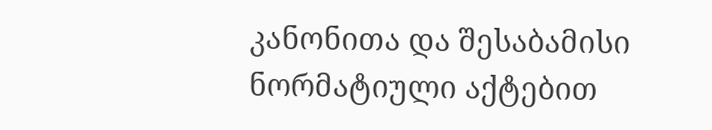კანონითა და შესაბამისი ნორმატიული აქტებით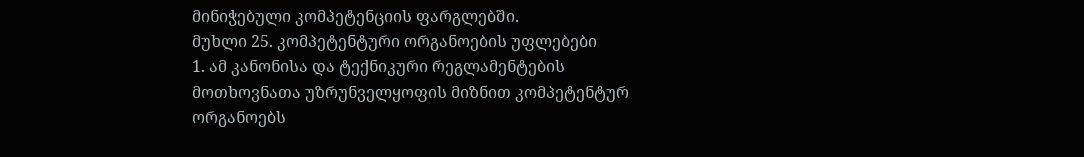მინიჭებული კომპეტენციის ფარგლებში.
მუხლი 25. კომპეტენტური ორგანოების უფლებები
1. ამ კანონისა და ტექნიკური რეგლამენტების მოთხოვნათა უზრუნველყოფის მიზნით კომპეტენტურ ორგანოებს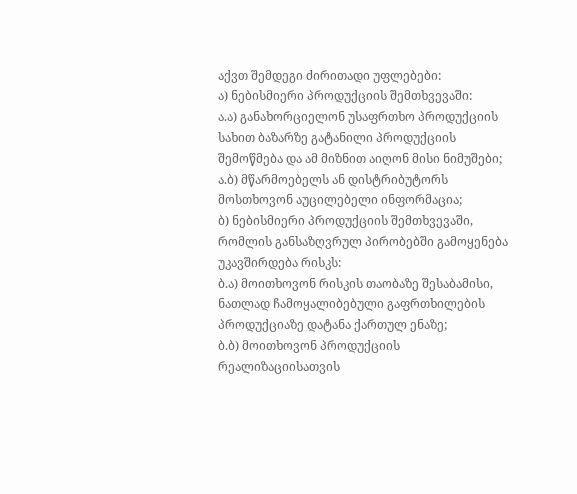აქვთ შემდეგი ძირითადი უფლებები:
ა) ნებისმიერი პროდუქციის შემთხვევაში:
ა.ა) განახორციელონ უსაფრთხო პროდუქციის სახით ბაზარზე გატანილი პროდუქციის შემოწმება და ამ მიზნით აიღონ მისი ნიმუშები;
ა.ბ) მწარმოებელს ან დისტრიბუტორს მოსთხოვონ აუცილებელი ინფორმაცია;
ბ) ნებისმიერი პროდუქციის შემთხვევაში, რომლის განსაზღვრულ პირობებში გამოყენება უკავშირდება რისკს:
ბ.ა) მოითხოვონ რისკის თაობაზე შესაბამისი, ნათლად ჩამოყალიბებული გაფრთხილების პროდუქციაზე დატანა ქართულ ენაზე;
ბ.ბ) მოითხოვონ პროდუქციის რეალიზაციისათვის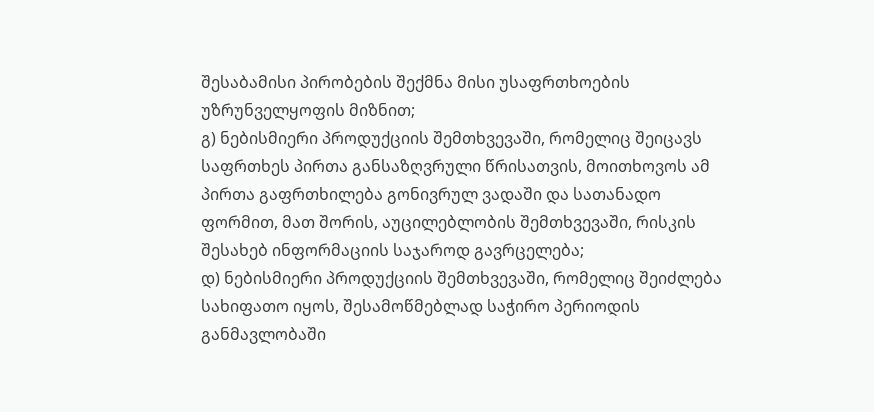შესაბამისი პირობების შექმნა მისი უსაფრთხოების უზრუნველყოფის მიზნით;
გ) ნებისმიერი პროდუქციის შემთხვევაში, რომელიც შეიცავს საფრთხეს პირთა განსაზღვრული წრისათვის, მოითხოვოს ამ პირთა გაფრთხილება გონივრულ ვადაში და სათანადო ფორმით, მათ შორის, აუცილებლობის შემთხვევაში, რისკის შესახებ ინფორმაციის საჯაროდ გავრცელება;
დ) ნებისმიერი პროდუქციის შემთხვევაში, რომელიც შეიძლება სახიფათო იყოს, შესამოწმებლად საჭირო პერიოდის განმავლობაში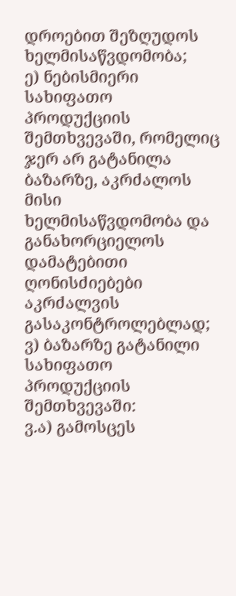დროებით შეზღუდოს ხელმისაწვდომობა;
ე) ნებისმიერი სახიფათო პროდუქციის შემთხვევაში, რომელიც ჯერ არ გატანილა ბაზარზე, აკრძალოს მისი ხელმისაწვდომობა და განახორციელოს დამატებითი ღონისძიებები აკრძალვის გასაკონტროლებლად;
ვ) ბაზარზე გატანილი სახიფათო პროდუქციის შემთხვევაში:
ვ.ა) გამოსცეს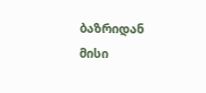ბაზრიდან მისი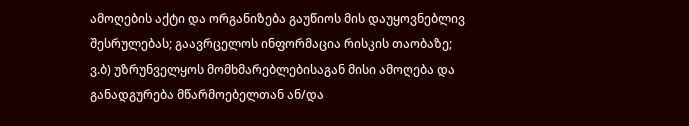ამოღების აქტი და ორგანიზება გაუწიოს მის დაუყოვნებლივ შესრულებას; გაავრცელოს ინფორმაცია რისკის თაობაზე;
ვ.ბ) უზრუნველყოს მომხმარებლებისაგან მისი ამოღება და განადგურება მწარმოებელთან ან/და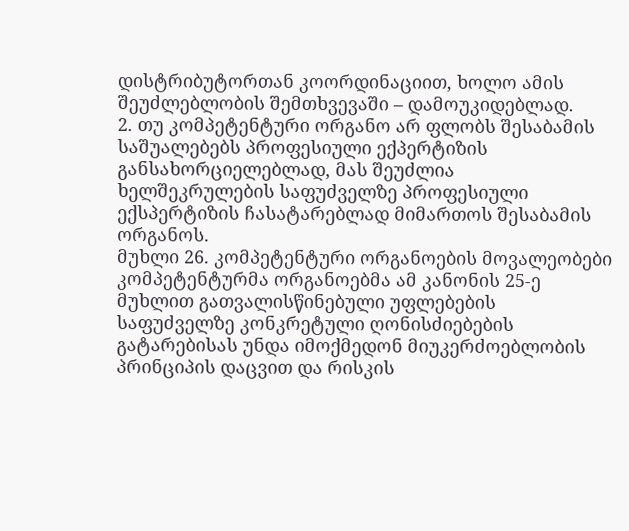დისტრიბუტორთან კოორდინაციით, ხოლო ამის შეუძლებლობის შემთხვევაში – დამოუკიდებლად.
2. თუ კომპეტენტური ორგანო არ ფლობს შესაბამის საშუალებებს პროფესიული ექპერტიზის განსახორციელებლად, მას შეუძლია ხელშეკრულების საფუძველზე პროფესიული ექსპერტიზის ჩასატარებლად მიმართოს შესაბამის ორგანოს.
მუხლი 26. კომპეტენტური ორგანოების მოვალეობები
კომპეტენტურმა ორგანოებმა ამ კანონის 25-ე მუხლით გათვალისწინებული უფლებების საფუძველზე კონკრეტული ღონისძიებების გატარებისას უნდა იმოქმედონ მიუკერძოებლობის პრინციპის დაცვით და რისკის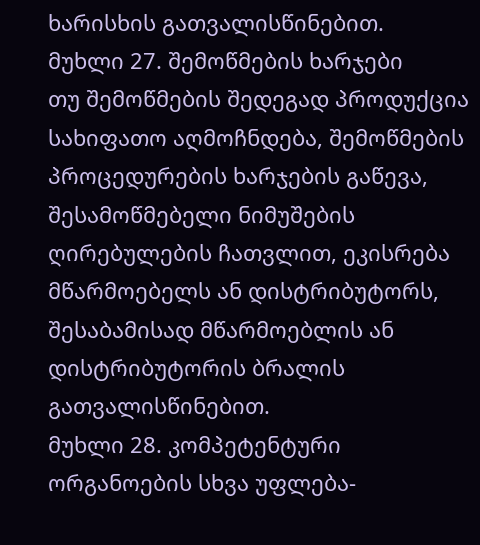ხარისხის გათვალისწინებით.
მუხლი 27. შემოწმების ხარჯები
თუ შემოწმების შედეგად პროდუქცია სახიფათო აღმოჩნდება, შემოწმების პროცედურების ხარჯების გაწევა, შესამოწმებელი ნიმუშების ღირებულების ჩათვლით, ეკისრება მწარმოებელს ან დისტრიბუტორს, შესაბამისად მწარმოებლის ან დისტრიბუტორის ბრალის გათვალისწინებით.
მუხლი 28. კომპეტენტური ორგანოების სხვა უფლება-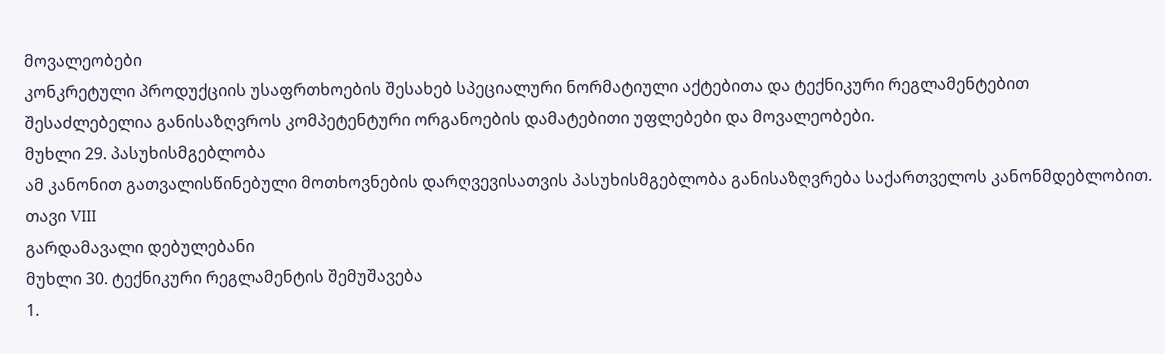მოვალეობები
კონკრეტული პროდუქციის უსაფრთხოების შესახებ სპეციალური ნორმატიული აქტებითა და ტექნიკური რეგლამენტებით შესაძლებელია განისაზღვროს კომპეტენტური ორგანოების დამატებითი უფლებები და მოვალეობები.
მუხლი 29. პასუხისმგებლობა
ამ კანონით გათვალისწინებული მოთხოვნების დარღვევისათვის პასუხისმგებლობა განისაზღვრება საქართველოს კანონმდებლობით.
თავი VIII
გარდამავალი დებულებანი
მუხლი 30. ტექნიკური რეგლამენტის შემუშავება
1.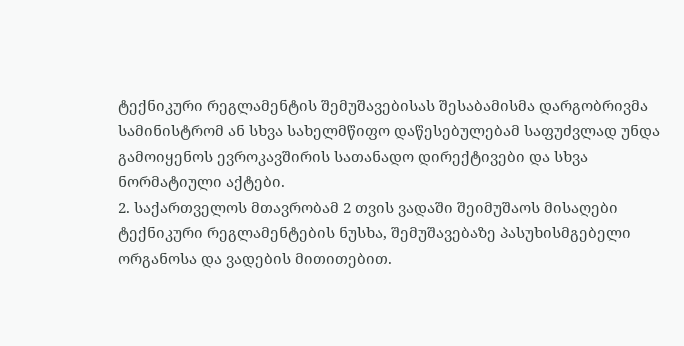ტექნიკური რეგლამენტის შემუშავებისას შესაბამისმა დარგობრივმა სამინისტრომ ან სხვა სახელმწიფო დაწესებულებამ საფუძვლად უნდა გამოიყენოს ევროკავშირის სათანადო დირექტივები და სხვა ნორმატიული აქტები.
2. საქართველოს მთავრობამ 2 თვის ვადაში შეიმუშაოს მისაღები ტექნიკური რეგლამენტების ნუსხა, შემუშავებაზე პასუხისმგებელი ორგანოსა და ვადების მითითებით.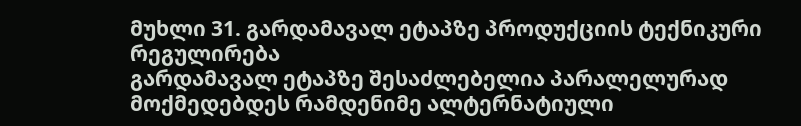მუხლი 31. გარდამავალ ეტაპზე პროდუქციის ტექნიკური რეგულირება
გარდამავალ ეტაპზე შესაძლებელია პარალელურად მოქმედებდეს რამდენიმე ალტერნატიული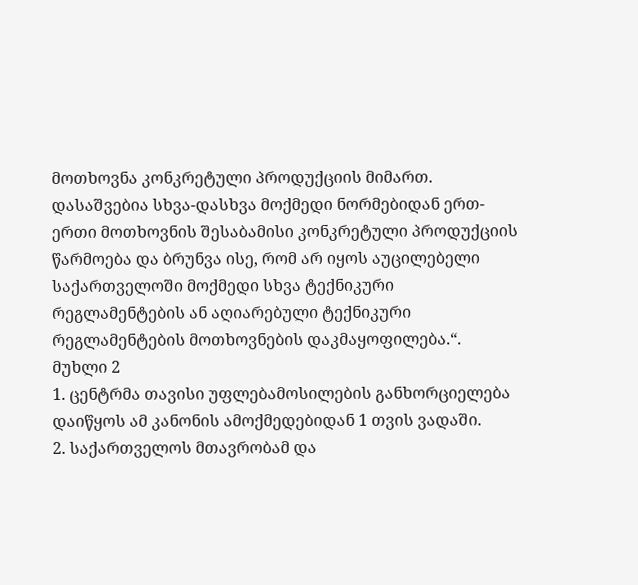მოთხოვნა კონკრეტული პროდუქციის მიმართ. დასაშვებია სხვა-დასხვა მოქმედი ნორმებიდან ერთ-ერთი მოთხოვნის შესაბამისი კონკრეტული პროდუქციის წარმოება და ბრუნვა ისე, რომ არ იყოს აუცილებელი საქართველოში მოქმედი სხვა ტექნიკური რეგლამენტების ან აღიარებული ტექნიკური რეგლამენტების მოთხოვნების დაკმაყოფილება.“.
მუხლი 2
1. ცენტრმა თავისი უფლებამოსილების განხორციელება დაიწყოს ამ კანონის ამოქმედებიდან 1 თვის ვადაში.
2. საქართველოს მთავრობამ და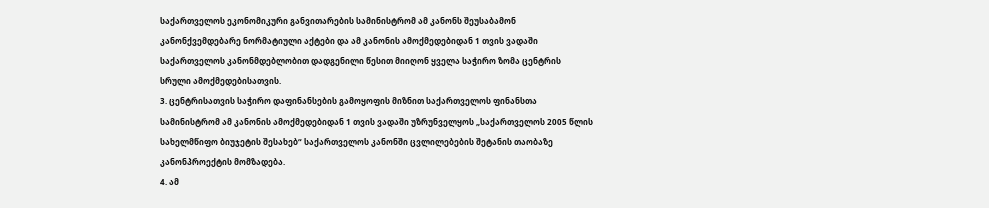საქართველოს ეკონომიკური განვითარების სამინისტრომ ამ კანონს შეუსაბამონ კანონქვემდებარე ნორმატიული აქტები და ამ კანონის ამოქმედებიდან 1 თვის ვადაში საქართველოს კანონმდებლობით დადგენილი წესით მიიღონ ყველა საჭირო ზომა ცენტრის სრული ამოქმედებისათვის.
3. ცენტრისათვის საჭირო დაფინანსების გამოყოფის მიზნით საქართველოს ფინანსთა სამინისტრომ ამ კანონის ამოქმედებიდან 1 თვის ვადაში უზრუნველყოს „საქართველოს 2005 წლის სახელმწიფო ბიუჯეტის შესახებ“ საქართველოს კანონში ცვლილებების შეტანის თაობაზე კანონპროექტის მომზადება.
4. ამ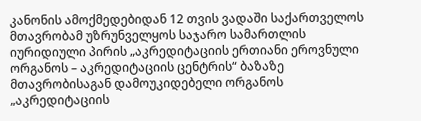კანონის ამოქმედებიდან 12 თვის ვადაში საქართველოს მთავრობამ უზრუნველყოს საჯარო სამართლის იურიდიული პირის „აკრედიტაციის ერთიანი ეროვნული ორგანოს – აკრედიტაციის ცენტრის“ ბაზაზე მთავრობისაგან დამოუკიდებელი ორგანოს „აკრედიტაციის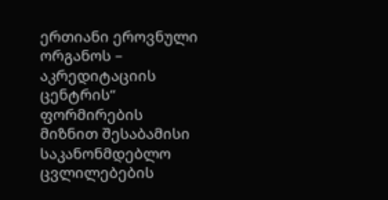ერთიანი ეროვნული ორგანოს – აკრედიტაციის ცენტრის“ ფორმირების მიზნით შესაბამისი საკანონმდებლო ცვლილებების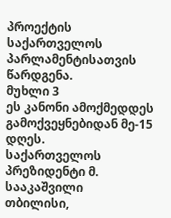პროექტის საქართველოს პარლამენტისათვის წარდგენა.
მუხლი 3
ეს კანონი ამოქმედდეს გამოქვეყნებიდან მე-15 დღეს.
საქართველოს პრეზიდენტი მ. სააკაშვილი
თბილისი,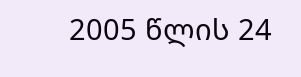2005 წლის 24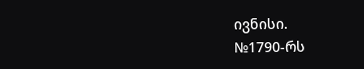ივნისი.
№1790-რს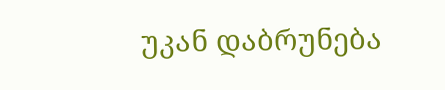უკან დაბრუნება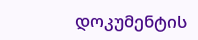დოკუმენტის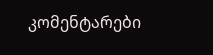კომენტარები